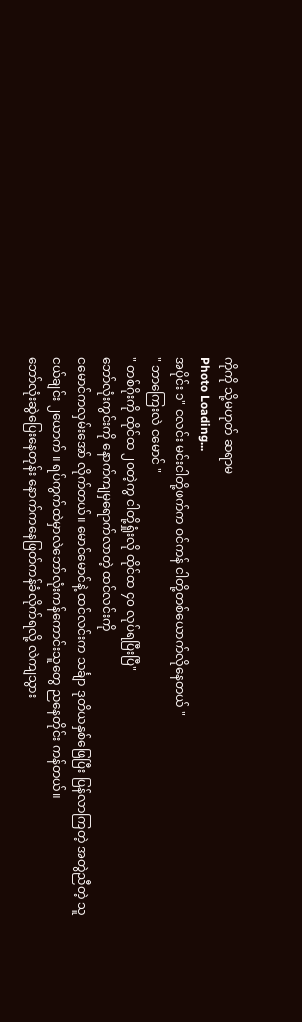ကိုကို သို့မဟုတ် ဆရာမ
Photo Loading...
အပိုင်း ၁" ငလင်း မင်းငါတို့ဖက်က ဝင်ကန် ငါတို့တစ်ယောက်လိုနေတယ် "
" ဘာကြေးလဲ ငမောင် "
" တစ်ဂိုးကို ထိုင်ထ ၂၀တဲ့ကွ ငါတို့ရှုံးလို ထိုင်ထ ၄၀ လုပ်ရပြီးပြီ"
ဘော်လုံးကွင်းကို နောက်ကျမှရောက်လာတဲ့ ထင်လင်းကို
ငမောင်ကလှမ်းအော် လိုက်တယ်။ မောင်မောင်နဲ့ ထင်လင်းက သင်္ချာ ဒုတိယနှစ်ဖြေပြီး ပြန်လာကြတဲ့ အတွဲညီတဲ့ သူငယ်ချင်း ၂ယောက် ။ ရပ်ကွက်ထဲမှာလဲဘော်လုံးကန်ကောင်းသူတွေ ညနေတိုင်း ကန်တယ်။
ဘော်လုံးဆွဲပြေးနေတုန်း နောက်ကနေဖြတ်ကန်ခံလိုက်ရလို့ လဲကျသွား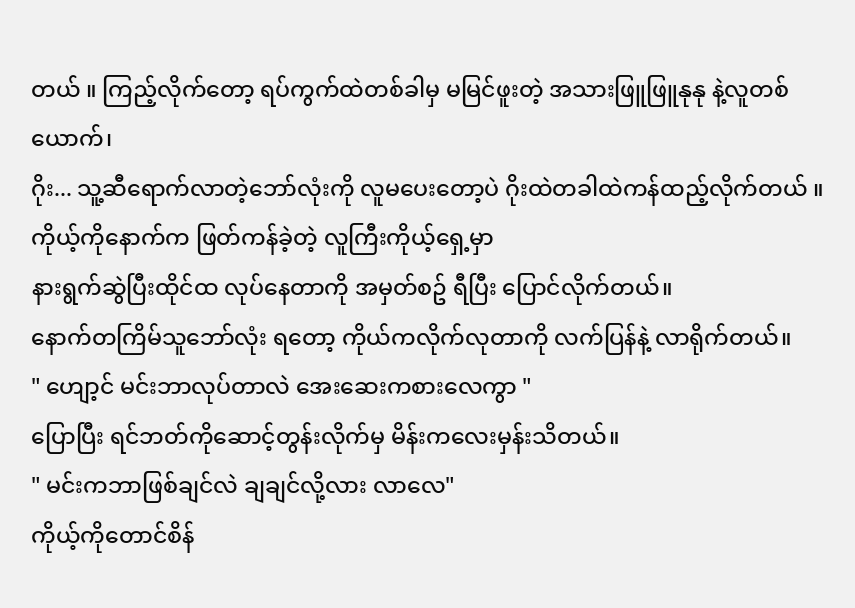တယ် ။ ကြည့်လိုက်တော့ ရပ်ကွက်ထဲတစ်ခါမှ မမြင်ဖူးတဲ့ အသားဖြူဖြူနုနု နဲ့လူတစ်ယောက်၊
ဂိုး... သူ့ဆီရောက်လာတဲ့ဘော်လုံးကို လူမပေးတော့ပဲ ဂိုးထဲတခါထဲကန်ထည့်လိုက်တယ် ။
ကိုယ့်ကိုနောက်က ဖြတ်ကန်ခဲ့တဲ့ လူကြီးကိုယ့်ရှေ့မှာ
နားရွက်ဆွဲပြီးထိုင်ထ လုပ်နေတာကို အမှတ်စဥ် ရီပြီး ပြောင်လိုက်တယ်။
နောက်တကြိမ်သူဘော်လုံး ရတော့ ကိုယ်ကလိုက်လုတာကို လက်ပြန်နဲ့ လာရိုက်တယ်။
" ဟျော့င် မင်းဘာလုပ်တာလဲ အေးဆေးကစားလေကွာ "
ပြောပြီး ရင်ဘတ်ကိုဆောင့်တွန်းလိုက်မှ မိန်းကလေးမှန်းသိတယ်။
" မင်းကဘာဖြစ်ချင်လဲ ချချင်လို့လား လာလေ"
ကိုယ့်ကိုတောင်စိန်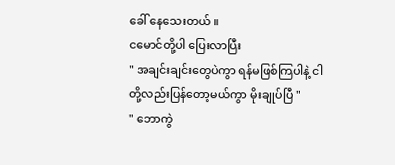ခေါ် နေသေးတယ် ။
ငမောင်တို့ပါ ပြေးလာပြီး
" အချင်းချင်းတွေပဲကွာ ရန်မဖြစ်ကြပါနဲ့ ငါတို့လည်းပြန်တော့မယ်ကွာ မိုးချုပ်ပြီ "
" ဘောကွဲ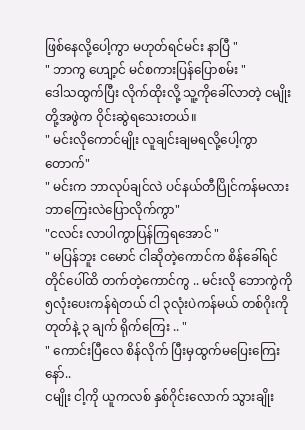ဖြစ်နေလို့ပေါ့ကွာ မဟုတ်ရင်မင်း နာပြီ "
" ဘာကွ ဟျော့င် မင်စကားပြန်ပြောစမ်း "
ဒေါသထွက်ပြီး လိုက်ထိုးလို့ သူ့ကိုခေါ်လာတဲ့ ငမျိုးတို့အဖွဲက ဝိုင်းဆွဲရသေးတယ်။
" မင်းလိုကောင်မျိုး လူချင်းချမရလို့ပေါ့ကွာ တောက်"
" မင်းက ဘာလုပ်ချင်လဲ ပင်နယ်တီပြိုင်ကန်မလား
ဘာကြေးလဲပြောလိုက်ကွာ"
"ငလင်း လာပါကွာပြန်ကြရအောင် "
" မပြန်ဘူး ငမောင် ငါဆိုတဲ့ကောင်က စိန်ခေါ်ရင်တိုင်ပေါ်ထိ တက်တဲ့ကောင်ကွ .. မင်းလို ဘောကွဲကို ၅လုံးပေးကန်ရဲတယ် ငါ ၃လုံးပဲကန်မယ် တစ်ဂိုးကို တုတ်နဲ့ ၃ ချက် ရိုက်ကြေး .. "
" ကောင်းပြီလေ စိန်လိုက် ပြီးမှထွက်မပြေးကြေးနော်..
ငမျိုး ငါ့ကို ယူကလစ် နှစ်ဂိုင်းလောက် သွားချိုး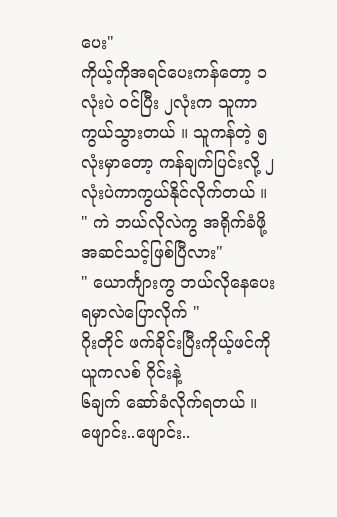ပေး"
ကိုယ့်ကိုအရင်ပေးကန်တော့ ၁လုံးပဲ ဝင်ပြီး ၂လုံးက သူကာကွယ်သွားတယ် ။ သူကန်တဲ့ ၅လုံးမှာတော့ ကန်ချက်ပြင်းလို့ ၂လုံးပဲကာကွယ်နိုင်လိုက်တယ် ။
" ကဲ ဘယ်လိုလဲကွ အရိုက်ခံဖို့ အဆင်သင့်ဖြစ်ပြီလား"
" ယောင်္ကျားကွ ဘယ်လိုနေပေးရမှာလဲပြောလိုက် "
ဂိုးတိုင် ဖက်ခိုင်းပြီးကိုယ့်ဖင်ကို ယူကလစ် ဂိုင်းနဲ့
၆ချက် ဆော်ခံလိုက်ရတယ် ။
ဖျောင်း..ဖျောင်း..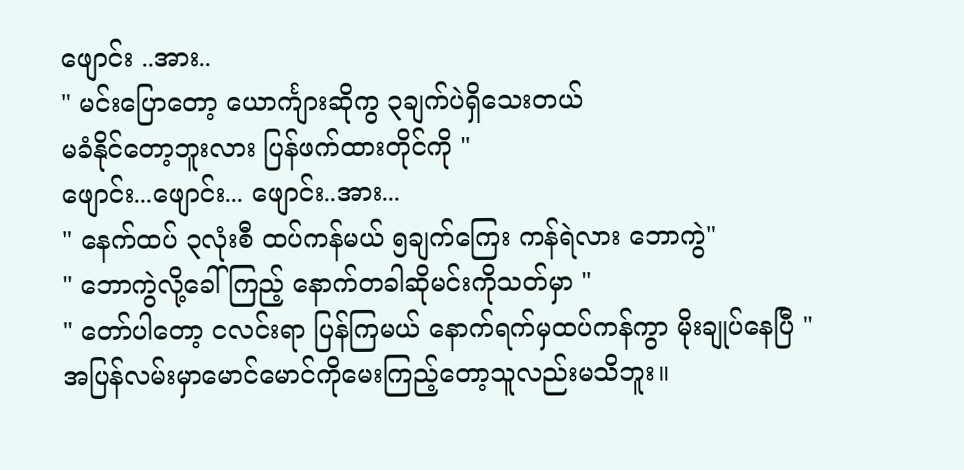ဖျောင်း ..အား..
" မင်းပြောတော့ ယောင်္ကျားဆိုကွ ၃ချက်ပဲရှိသေးတယ်
မခံနိုင်တော့ဘူးလား ပြန်ဖက်ထားတိုင်ကို "
ဖျောင်း...ဖျောင်း... ဖျောင်း..အား...
" နေက်ထပ် ၃လုံးစီ ထပ်ကန်မယ် ၅ချက်ကြေး ကန်ရဲလား ဘောကွဲ"
" ဘောကွဲလို့ခေါ်ကြည့် နောက်တခါဆိုမင်းကိုသတ်မှာ "
" တော်ပါတော့ ငလင်းရာ ပြန်ကြမယ် နောက်ရက်မှထပ်ကန်ကွာ မိုးချုပ်နေပြီ "
အပြန်လမ်းမှာမောင်မောင်ကိုမေးကြည့်တော့သူလည်းမသိဘူး။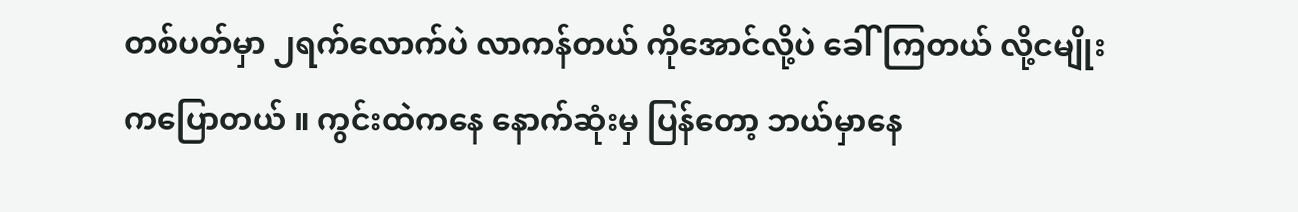တစ်ပတ်မှာ ၂ရက်လောက်ပဲ လာကန်တယ် ကိုအောင်လို့ပဲ ခေါ်ကြတယ် လို့ငမျိုးကပြောတယ် ။ ကွင်းထဲကနေ နောက်ဆုံးမှ ပြန်တော့ ဘယ်မှာနေ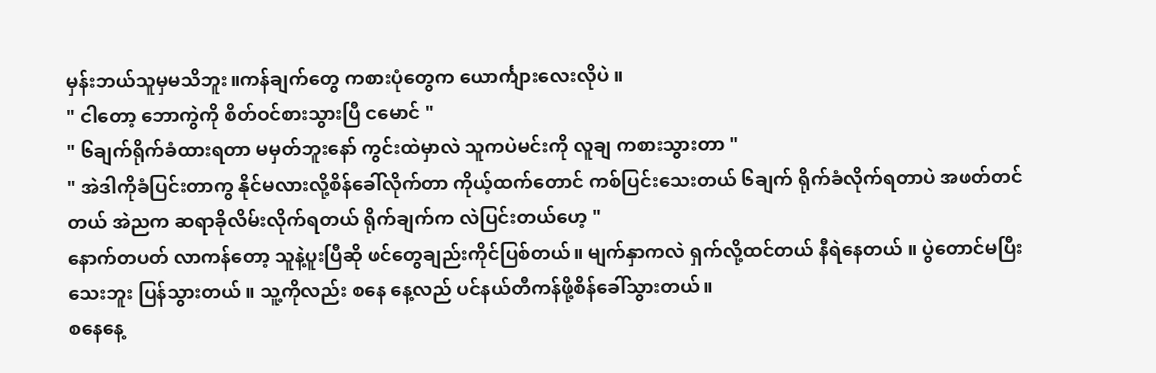မှန်းဘယ်သူမှမသိဘူး။ကန်ချက်တွေ ကစားပုံတွေက ယောင်္ကျားလေးလိုပဲ ။
" ငါတော့ ဘောကွဲကို စိတ်ဝင်စားသွားပြီ ငမောင် "
" ၆ချက်ရိုက်ခံထားရတာ မမှတ်ဘူးနော် ကွင်းထဲမှာလဲ သူကပဲမင်းကို လူချ ကစားသွားတာ "
" အဲဒါကိုခံပြင်းတာကွ နိုင်မလားလို့စိန်ခေါ်လိုက်တာ ကိုယ့်ထက်တောင် ကစ်ပြင်းသေးတယ် ၆ချက် ရိုက်ခံလိုက်ရတာပဲ အဖတ်တင်တယ် အဲညက ဆရာခိုလိမ်းလိုက်ရတယ် ရိုက်ချက်က လဲပြင်းတယ်ဟေ့ "
နောက်တပတ် လာကန်တော့ သူနဲ့ပူးပြီဆို ဖင်တွေချည်းကိုင်ပြစ်တယ်။ မျက်နှာကလဲ ရှက်လို့ထင်တယ် နီရဲနေတယ် ။ ပွဲတောင်မပြီးသေးဘူး ပြန်သွားတယ် ။ သူ့ကိုလည်း စနေ နေ့လည် ပင်နယ်တီကန်ဖို့စိန်ခေါ်သွားတယ်။
စနေနေ့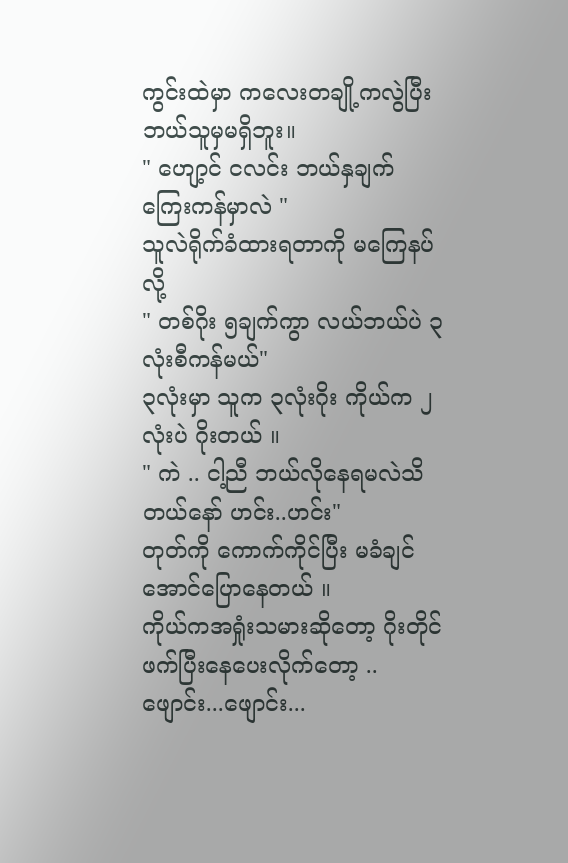ကွင်းထဲမှာ ကလေးတချို့ကလွဲပြီးဘယ်သူမှမရှိဘူး။
" ဟျော့င် ငလင်း ဘယ်နှချက် ကြေးကန်မှာလဲ "
သူလဲရိုက်ခံထားရတာကို မကြေနပ်လို့
" တစ်ဂိုး ၅ချက်ကွာ လယ်ဘယ်ပဲ ၃လုံးစီကန်မယ်"
၃လုံးမှာ သူက ၃လုံးဂိုး ကိုယ်က ၂လုံးပဲ ဂိုးတယ် ။
" ကဲ .. ငါ့ညီ ဘယ်လိုနေရမလဲသိတယ်နော် ဟင်း..ဟင်း"
တုတ်ကို ကောက်ကိုင်ပြီး မခံချင်အောင်ပြောနေတယ် ။
ကိုယ်ကအရှုံးသမားဆိုတော့ ဂိုးတိုင် ဖက်ပြီးနေပေးလိုက်တော့ ..
ဖျောင်း...ဖျောင်း...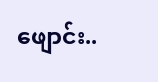ဖျောင်း..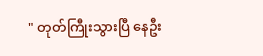" တုတ်ကြီုးသွားပြီ နေဦး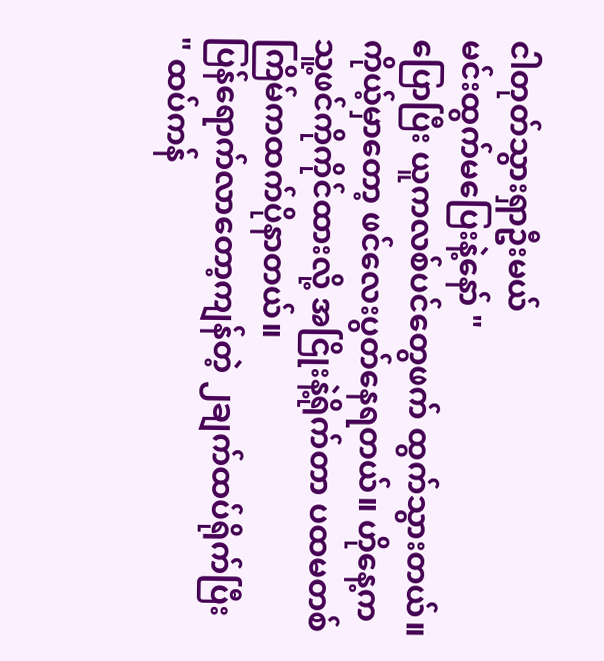ငါတုတ်သွားရှာဦးမယ်
မင်းထွက်မပြေးနဲ့နော် "
ပြောပြီး ယူကလစ်ပင်တွေဖက် ထွက်သွားတယ်။
ကိုယ့်မှာတော့ ဖင်လေးပွတ်နေရတယ်။ ဟိုနေ့က သူ့ဖင်ကိုကိုင်ထားလို့ အငြိုးနဲ့ရိုက်တာ ပထမတစ်ကြိမ်ကထက်ပိုနာတယ်။
ပြန်ရောက်လာတော့ကျန်တဲ့ ၂ချက်ထပ်ရိုက်ပြီး
" ထပ်ကန်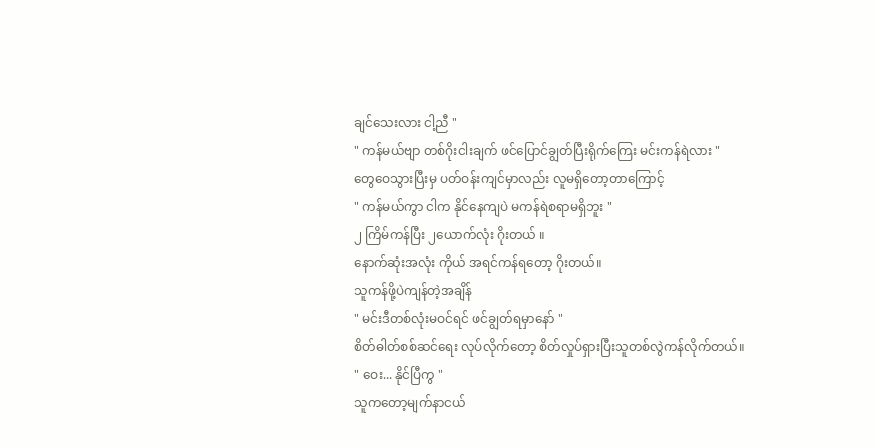ချင်သေးလား ငါ့ညီ "
" ကန်မယ်ဗျာ တစ်ဂိုးငါးချက် ဖင်ပြောင်ချွတ်ပြီးရိုက်ကြေး မင်းကန်ရဲလား "
တွေဝေသွားပြီးမှ ပတ်ဝန်းကျင်မှာလည်း လူမရှိတော့တာကြောင့်
" ကန်မယ်ကွာ ငါက နိုင်နေကျပဲ မကန်ရဲစရာမရှိဘူး "
၂ ကြိမ်ကန်ပြီး ၂ယောက်လုံး ဂိုးတယ် ။
နောက်ဆုံးအလုံး ကိုယ် အရင်ကန်ရတော့ ဂိုးတယ်။
သူကန်ဖို့ပဲကျန်တဲ့အချိန်
" မင်းဒီတစ်လုံးမဝင်ရင် ဖင်ချွတ်ရမှာနော် "
စိတ်ဓါတ်စစ်ဆင်ရေး လုပ်လိုက်တော့ စိတ်လှုပ်ရှားပြီးသူတစ်လွဲကန်လိုက်တယ်။
" ဝေး... နိုင်ပြီကွ "
သူကတော့မျက်နာငယ်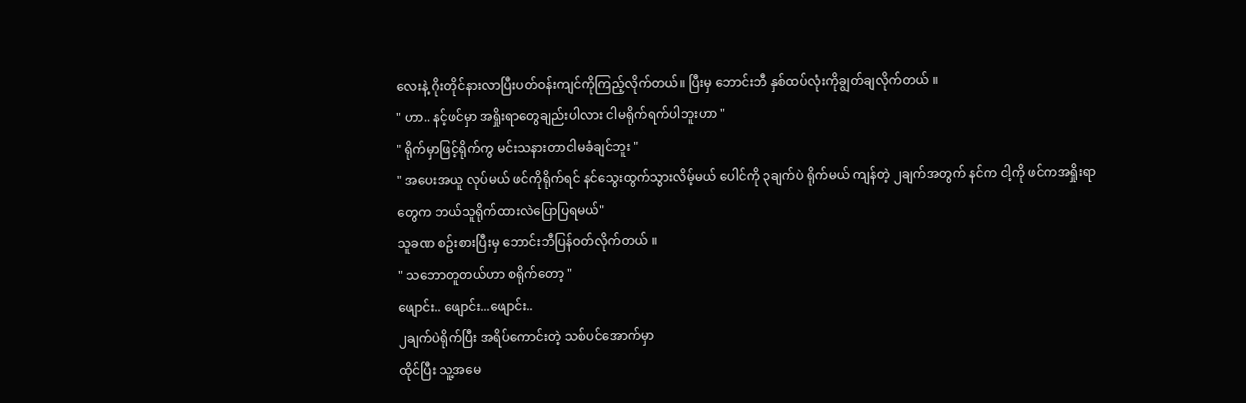လေးနဲ့ ဂိုးတိုင်နားလာပြီးပတ်ဝန်းကျင်ကိုကြည့်လိုက်တယ်။ ပြီးမှ ဘောင်းဘီ နှစ်ထပ်လုံးကိုချွတ်ချလိုက်တယ် ။
" ဟာ.. နင့်ဖင်မှာ အရှိုးရာတွေချည်းပါလား ငါမရိုက်ရက်ပါဘူးဟာ "
" ရိုက်မှာဖြင့်ရိုက်ကွ မင်းသနားတာငါမခံချင်ဘူး "
" အပေးအယူ လုပ်မယ် ဖင်ကိုရိုက်ရင် နင်သွေးထွက်သွားလိမ့်မယ် ပေါင်ကို ၃ချက်ပဲ ရိုက်မယ် ကျန်တဲ့ ၂ချက်အတွက် နင်က ငါ့ကို ဖင်ကအရှိုးရာတွေက ဘယ်သူရိုက်ထားလဲပြောပြရမယ်"
သူခဏ စဥ်းစားပြီးမှ ဘောင်းဘီပြန်ဝတ်လိုက်တယ် ။
" သဘောတူတယ်ဟာ စရိုက်တော့ "
ဖျောင်း.. ဖျောင်း...ဖျောင်း..
၂ချက်ပဲရိုက်ပြီး အရိပ်ကောင်းတဲ့ သစ်ပင်အောက်မှာ
ထိုင်ပြီး သူ့အမေ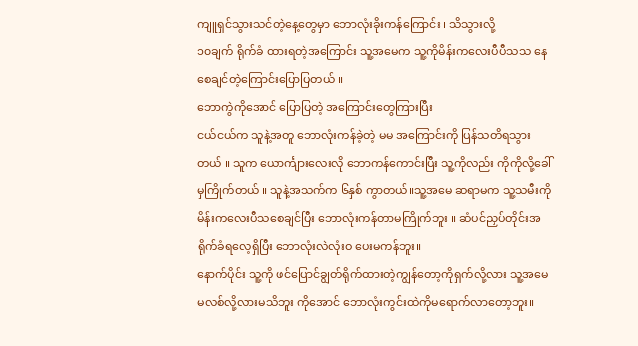ကျူရှင်သွားသင်တဲ့နေ့တွေမှာ ဘောလုံးခိုးကန်ကြောင်း ၊ သိသွားလို့
၁၀ချက် ရိုက်ခံ ထားရတဲ့အကြောင်း သူ့အမေက သူ့ကိုမိန်းကလေးပီပီသသ နေစေချင်တဲ့ကြောင်းပြောပြတယ် ။
ဘောကွဲကိုအောင် ပြောပြတဲ့ အကြောင်းတွေကြားပြီး
ငယ်ငယ်က သူနဲ့အတူ ဘောလုံးကန်ခဲ့တဲ့ မမ အကြောင်းကို ပြန်သတိရသွားတယ် ။ သူက ယောင်္ကျားလေးလို ဘောကန်ကောင်းပြီး သူ့ကိုလည်း ကိုကိုလို့ခေါ်မှကြိုက်တယ် ။ သူနဲ့အသက်က ၆နှစ် ကွာတယ်။သူ့အမေ ဆရာမက သူ့သမီးကို မိန်းကလေးပီသစေချင်ပြီး ဘောလုံးကန်တာမကြိုက်ဘူး ။ ဆံပင်ညှပ်တိုင်းအရိုက်ခံရလေ့ရှိပြီး ဘောလုံးလဲလုံးဝ ပေးမကန်ဘူး။
နောက်ပိုင်း သူ့ကို ဖင်ပြောင်ချွတ်ရိုက်ထားတဲ့ကျွန်တော့ကိုရှက်လို့လား သူ့အမေ မလစ်လို့လားမသိဘူး ကိုအောင် ဘောလုံးကွင်းထဲကိုမရောက်လာတော့ဘူး။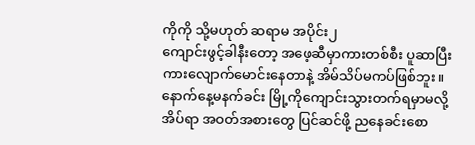ကိုကို သို့မဟုတ် ဆရာမ အပိုင်း၂
ကျောင်းဖွင့်ခါနီးတော့ အဖေ့ဆီမှာကားတစ်စီး ပူဆာပြီး
ကားလျောက်မောင်းနေတာနဲ့ အိမ်သိပ်မကပ်ဖြစ်ဘူး။
နောက်နေ့မနက်ခင်း မြို့ကိုကျောင်းသွားတက်ရမှာမလို့
အိပ်ရာ အဝတ်အစားတွေ ပြင်ဆင်ဖို့ ညနေခင်းစော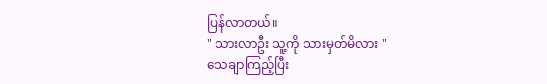ပြန်လာတယ်။
" သားလာဦး သူ့ကို သားမှတ်မိလား "
သေချာကြည့်ပြီး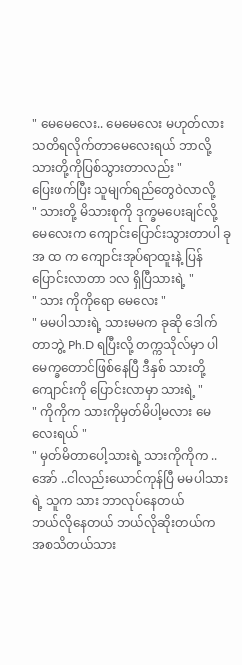" မေမေလေး.. မေမေလေး မဟုတ်လား သတိရလိုက်တာမေလေးရယ် ဘာလို့သားတို့ကိုပြစ်သွားတာလည်း "
ပြေးဖက်ပြီး သူမျက်ရည်တွေဝဲလာလို့
" သားတို့ မိသားစုကို ဒုက္ခမပေးချင်လို့ မေလေးက ကျောင်းပြောင်းသွားတာပါ ခု အ ထ က ကျောင်းအုပ်ရာထူးနဲ့ ပြန်ပြောင်းလာတာ ၁လ ရှိပြီသားရဲ့ "
" သား ကိုကိုရော မေလေး "
" မမပါသားရဲ့ သားမမက ခုဆို ဒေါက်တာဘွဲ့ Ph.D ရပြီးလို့ တက္ကသိုလ်မှာ ပါမေက္ခတောင်ဖြစ်နေပြီ ဒီနှစ် သားတို့ကျောင်းကို ပြောင်းလာမှာ သားရဲ့ "
" ကိုကိုက သားကိုမှတ်မိပါ့မလား မေလေးရယ် "
" မှတ်မိတာပေါ့သားရဲ့ သားကိုကိုက ..အော် ..ငါလည်းယောင်ကုန်ပြီ မမပါသားရဲ့ သူက သား ဘာလုပ်နေတယ်
ဘယ်လိုနေတယ် ဘယ်လိုဆိုးတယ်က အစသိတယ်သား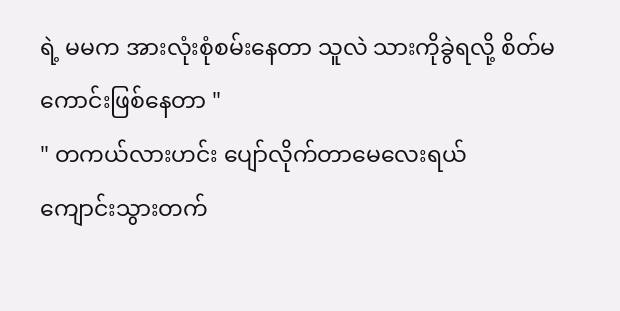ရဲ့ မမက အားလုံးစုံစမ်းနေတာ သူလဲ သားကိုခွဲရလို့ စိတ်မကောင်းဖြစ်နေတာ "
" တကယ်လားဟင်း ပျော်လိုက်တာမေလေးရယ်
ကျောင်းသွားတက်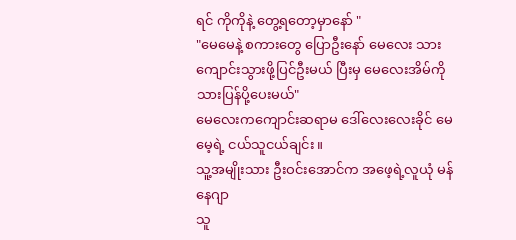ရင် ကိုကိုနဲ့ တွေ့ရတော့မှာနော် "
"မေမေနဲ့ စကားတွေ ပြောဦးနော် မေလေး သားကျောင်းသွားဖို့ပြင်ဦးမယ် ပြီးမှ မေလေးအိမ်ကို သားပြန်ပို့ပေးမယ်"
မေလေးကကျောင်းဆရာမ ဒေါ်လေးလေးခိုင် မေမေ့ရဲ့ ငယ်သူငယ်ချင်း။
သူ့အမျိုးသား ဦးဝင်းအောင်က အဖေ့ရဲ့လူယုံ မန်နေဂျာ
သူ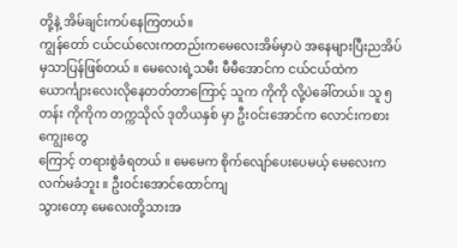တို့နဲ့ အိမ်ချင်းကပ်နေကြတယ်။
ကျွန်တော် ငယ်ငယ်လေးကတည်းကမေလေးအိမ်မှာပဲ အနေများပြီးညအိပ်မှသာပြန်ဖြစ်တယ် ။ မေလေးရဲ့သမီး မီမီအောင်က ငယ်ငယ်ထဲက ယောင်္ကျားလေးလိုနေတတ်တာကြောင့် သူက ကိုကို လို့ပဲခေါ်တယ်။ သူ ၅တန်း ကိုကိုက တက္ကသိုလ် ဒုတိယနှစ် မှာ ဦးဝင်းအောင်က လောင်းကစားကျွေးတွေ
ကြောင့် တရားစွဲခံရတယ် ။ မေမေက စိုက်လျော်ပေးပေမယ့် မေလေးက လက်မခံဘူး ။ ဦးဝင်းအောင်ထောင်ကျ
သွားတော့ မေလေးတို့သားအ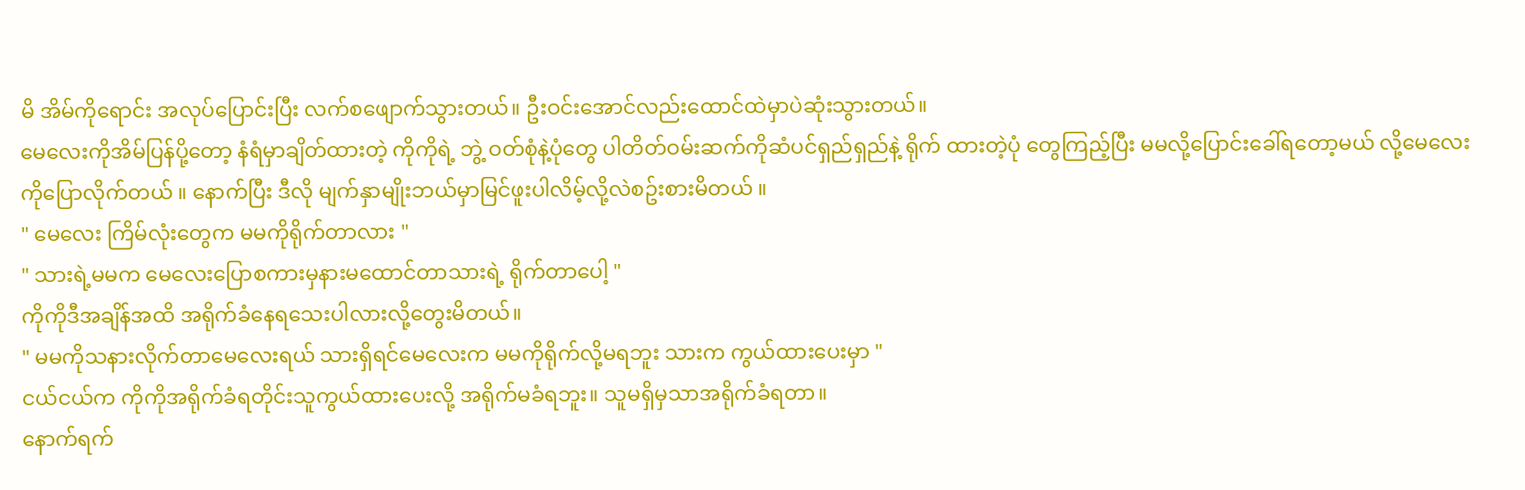မိ အိမ်ကိုရောင်း အလုပ်ပြောင်းပြီး လက်စဖျောက်သွားတယ်။ ဦးဝင်းအောင်လည်းထောင်ထဲမှာပဲဆုံးသွားတယ်။
မေလေးကိုအိမ်ပြန်ပို့တော့ နံရံမှာချိတ်ထားတဲ့ ကိုကိုရဲ့ ဘွဲ့ ဝတ်စုံနဲ့ပုံတွေ ပါတိတ်ဝမ်းဆက်ကိုဆံပင်ရှည်ရှည်နဲ့ ရိုက် ထားတဲ့ပုံ တွေကြည့်ပြီး မမလို့ပြောင်းခေါ်ရတော့မယ် လို့မေလေးကိုပြောလိုက်တယ် ။ နောက်ပြီး ဒီလို မျက်နှာမျိုးဘယ်မှာမြင်ဖူးပါလိမ့်လို့လဲစဥ်းစားမိတယ် ။
" မေလေး ကြိမ်လုံးတွေက မမကိုရိုက်တာလား "
" သားရဲ့မမက မေလေးပြောစကားမှနားမထောင်တာသားရဲ့ ရိုက်တာပေါ့ "
ကိုကိုဒီအချိန်အထိ အရိုက်ခံနေရသေးပါလားလို့တွေးမိတယ်။
" မမကိုသနားလိုက်တာမေလေးရယ် သားရှိရင်မေလေးက မမကိုရိုက်လို့မရဘူး သားက ကွယ်ထားပေးမှာ "
ငယ်ငယ်က ကိုကိုအရိုက်ခံရတိုင်းသူကွယ်ထားပေးလို့ အရိုက်မခံရဘူး။ သူမရှိမှသာအရိုက်ခံရတာ။
နောက်ရက်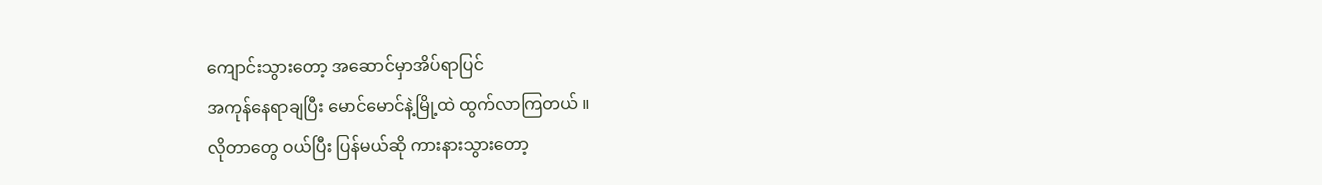ကျောင်းသွားတော့ အဆောင်မှာအိပ်ရာပြင်
အကုန်နေရာချပြီး မောင်မောင်နဲ့မြို့ထဲ ထွက်လာကြတယ် ။
လိုတာတွေ ဝယ်ပြီး ပြန်မယ်ဆို ကားနားသွားတော့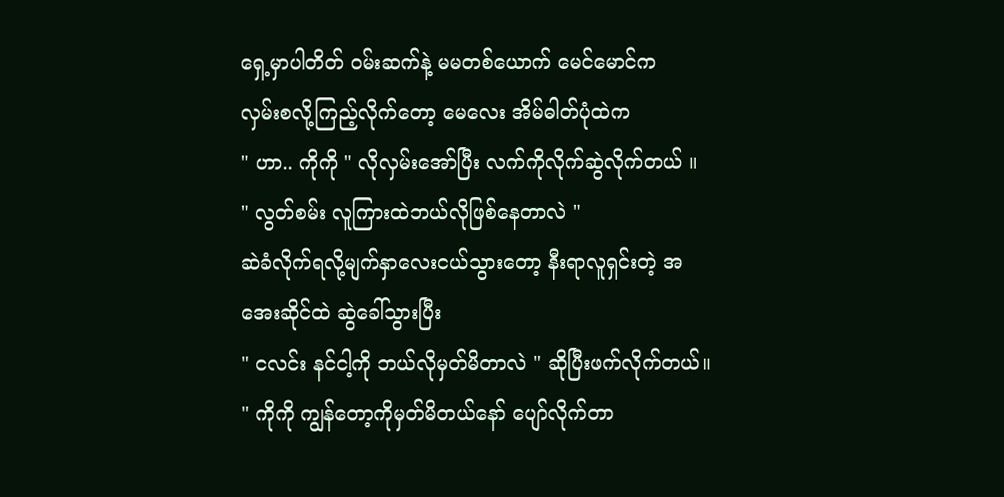ရှေ့မှာပါတိတ် ဝမ်းဆက်နဲ့ မမတစ်ယောက် မေင်မောင်က
လှမ်းစလို့ကြည့်လိုက်တော့ မေလေး အိမ်ဓါတ်ပုံထဲက
" ဟာ.. ကိုကို " လိုလှမ်းအော်ပြီး လက်ကိုလိုက်ဆွဲလိုက်တယ် ။
" လွတ်စမ်း လူကြားထဲဘယ်လိုဖြစ်နေတာလဲ "
ဆဲခံလိုက်ရလို့မျက်နှာလေးငယ်သွားတော့ နီးရာလူရှင်းတဲ့ အအေးဆိုင်ထဲ ဆွဲခေါ်သွားပြီး
" ငလင်း နင်ငါ့ကို ဘယ်လိုမှတ်မိတာလဲ " ဆိုပြီးဖက်လိုက်တယ်။
" ကိုကို ကျွန်တော့ကိုမှတ်မိတယ်နော် ပျော်လိုက်တာ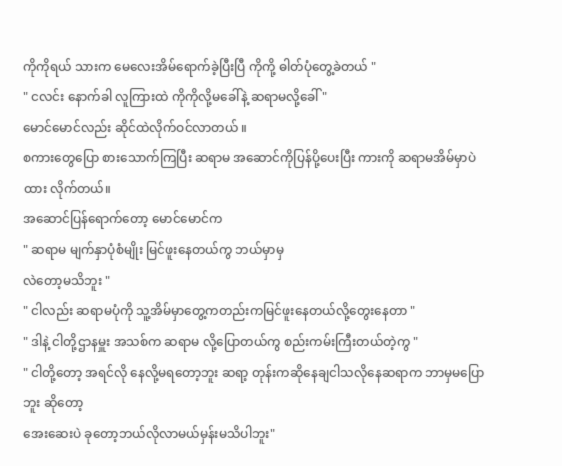ကိုကိုရယ် သားက မေလေးအိမ်ရောက်ခဲ့ပြီးပြီ ကိုကို့ ဓါတ်ပုံတွေ့ခဲတယ် "
" ငလင်း နောက်ခါ လူကြားထဲ ကိုကိုလို့မခေါ်နဲ့ ဆရာမလို့ခေါ် "
မောင်မောင်လည်း ဆိုင်ထဲလိုက်ဝင်လာတယ် ။
စကားတွေပြော စားသောက်ကြပြီး ဆရာမ အဆောင်ကိုပြန်ပို့ပေးပြီး ကားကို ဆရာမအိမ်မှာပဲထား လိုက်တယ်။
အဆောင်ပြန်ရောက်တော့ မောင်မောင်က
" ဆရာမ မျက်နှာပုံစံမျိုး မြင်ဖူးနေတယ်ကွ ဘယ်မှာမှ
လဲတော့မသိဘူး "
" ငါလည်း ဆရာမပုံကို သူ့အိမ်မှာတွေ့ကတည်းကမြင်ဖူးနေတယ်လို့တွေးနေတာ "
" ဒါနဲ့ ငါတို့ဌာနမှူး အသစ်က ဆရာမ လို့ပြောတယ်ကွ စည်းကမ်းကြီးတယ်တဲ့ကွ "
" ငါတို့တော့ အရင်လို နေလို့မရတော့ဘူး ဆရာ့ တုန်းကဆိုနေချငါသလိုနေဆရာက ဘာမှမပြောဘူး ဆိုတော့
အေးဆေးပဲ ခုတော့ဘယ်လိုလာမယ်မှန်းမသိပါဘူး"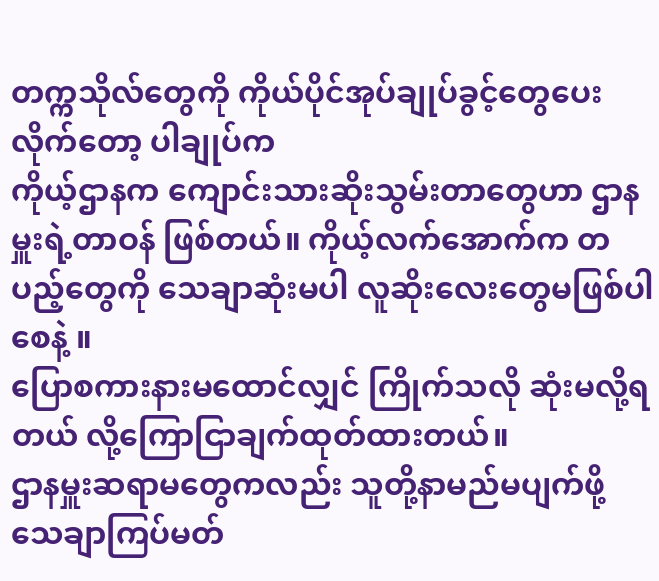တက္ကသိုလ်တွေကို ကိုယ်ပိုင်အုပ်ချုပ်ခွင့်တွေပေးလိုက်တော့ ပါချုပ်က
ကိုယ့်ဌာနက ကျောင်းသားဆိုးသွမ်းတာတွေဟာ ဌာနမှူးရဲ့တာဝန် ဖြစ်တယ်။ ကိုယ့်လက်အောက်က တပည့်တွေကို သေချာဆုံးမပါ လူဆိုးလေးတွေမဖြစ်ပါစေနဲ့ ။
ပြောစကားနားမထောင်လျှင် ကြိုက်သလို ဆုံးမလို့ရတယ် လို့ကြောငြာချက်ထုတ်ထားတယ်။
ဌာနမှူးဆရာမတွေကလည်း သူတို့နာမည်မပျက်ဖို့ သေချာကြပ်မတ်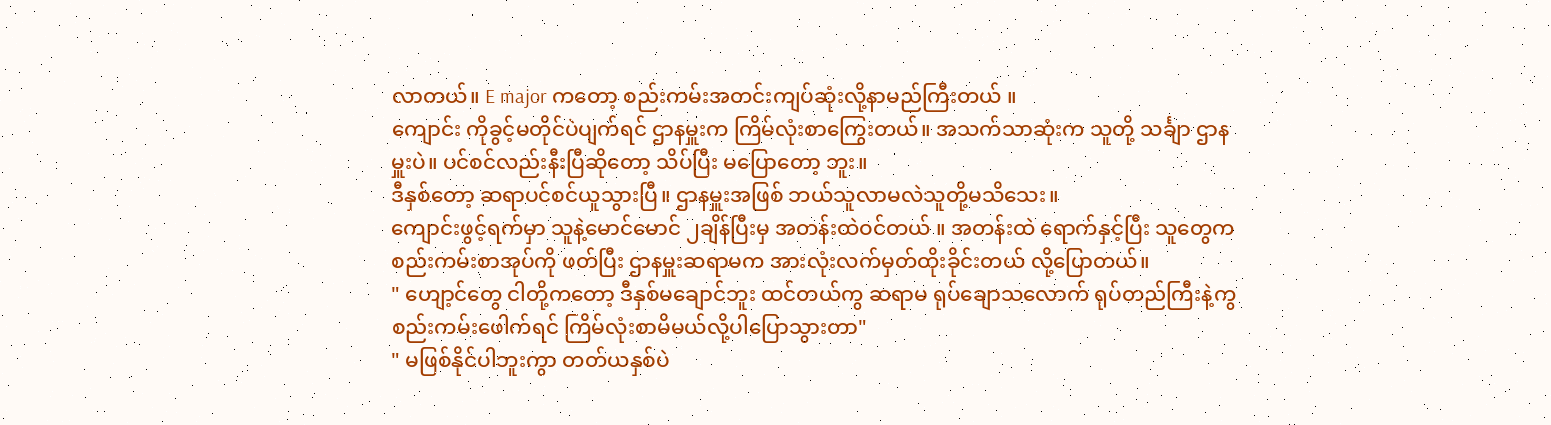လာတယ်။ E major ကတော့ စည်းကမ်းအတင်းကျပ်ဆုံးလို့နာမည်ကြီးတယ် ။
ကျောင်း ကိုခွင့်မတိုင်ပဲပျက်ရင် ဌာနမှူးက ကြိမ်လုံးစာကြွေးတယ်။ အသက်သာဆုံးက သူတို့ သင်္ချာ ဌာနမှူးပဲ။ ပင်စင်လည်းနီးပြီဆိုတော့ သိပ်ပြီး မပြောတော့ ဘူး။
ဒီနှစ်တော့ ဆရာပင်စင်ယူသွားပြီ။ ဌာနမှူးအဖြစ် ဘယ်သူလာမလဲသူတို့မသိသေး။
ကျောင်းဖွင့်ရက်မှာ သူနဲ့မောင်မောင် ၂ချိန်ပြီးမှ အတန်းထဲဝင်တယ် ။ အတန်းထဲ ရောက်နှင့်ပြီး သူတွေက
စည်းကမ်းစာအုပ်ကို ဖတ်ပြီး ဌာနမှူးဆရာမက အားလုံးလက်မှတ်ထိုးခိုင်းတယ် လို့ပြောတယ်။
" ဟျော့င်တွေ ငါတို့ကတော့ ဒီနှစ်မချောင်ဘူး ထင်တယ်ကွ ဆရာမ ရုပ်ချောသလောက် ရုပ်တည်ကြီးနဲ့ကွ စည်းကမ်းဖေါက်ရင် ကြိမ်လုံးစာမိမယ်လို့ပါပြောသွားတာ"
" မဖြစ်နိုင်ပါဘူးကွာ တတ်ယနှစ်ပဲ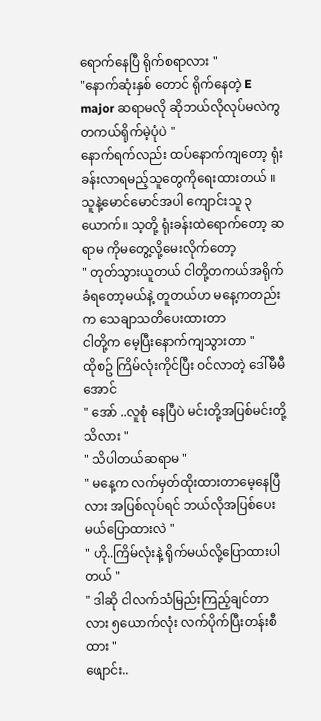ရောက်နေပြီ ရိုက်စရာလား "
"နောက်ဆုံးနှစ် တောင် ရိုက်နေတဲ့ E major ဆရာမလို ဆိုဘယ်လိုလုပ်မလဲကွ တကယ်ရိုက်မဲ့ပုံပဲ "
နောက်ရက်လည်း ထပ်နောက်ကျတော့ ရုံးခန်းလာရမည့်သူတွေကိုရေးထားတယ် ။ သူနဲ့မောင်မောင်အပါ ကျောင်းသူ ၃ယောက်။ သ့တို့ ရုံးခန်းထဲရောက်တော့ ဆရာမ ကိုမတွေ့လို့မေးလိုက်တော့
" တုတ်သွားယူတယ် ငါတို့တကယ်အရိုက်ခံရတော့မယ်နဲ့ တူတယ်ဟ မနေ့ကတည်းက သေချာသတိပေးထားတာ
ငါတို့က မေ့ပြီးနောက်ကျသွားတာ "
ထိုစဥ် ကြိမ်လုံးကိုင်ပြီး ဝင်လာတဲ့ ဒေါ်မီမီအောင်
" အော် ..လူစုံ နေပြီပဲ မင်းတို့အပြစ်မင်းတို့သိလား "
" သိပါတယ်ဆရာမ "
" မနေ့က လက်မှတ်ထိုးထားတာမေ့နေပြီလား အပြစ်လုပ်ရင် ဘယ်လိုအပြစ်ပေးမယ်ပြောထားလဲ "
" ဟို..ကြိမ်လုံးနဲ့ ရိုက်မယ်လို့ပြောထားပါတယ် "
" ဒါဆို ငါလက်သံမြည်းကြည့်ချင်တာလား ၅ယောက်လုံး လက်ပိုက်ပြီးတန်းစီထား "
ဖျောင်း..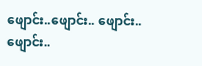ဖျောင်း..ဖျောင်း.. ဖျောင်း.. ဖျောင်း..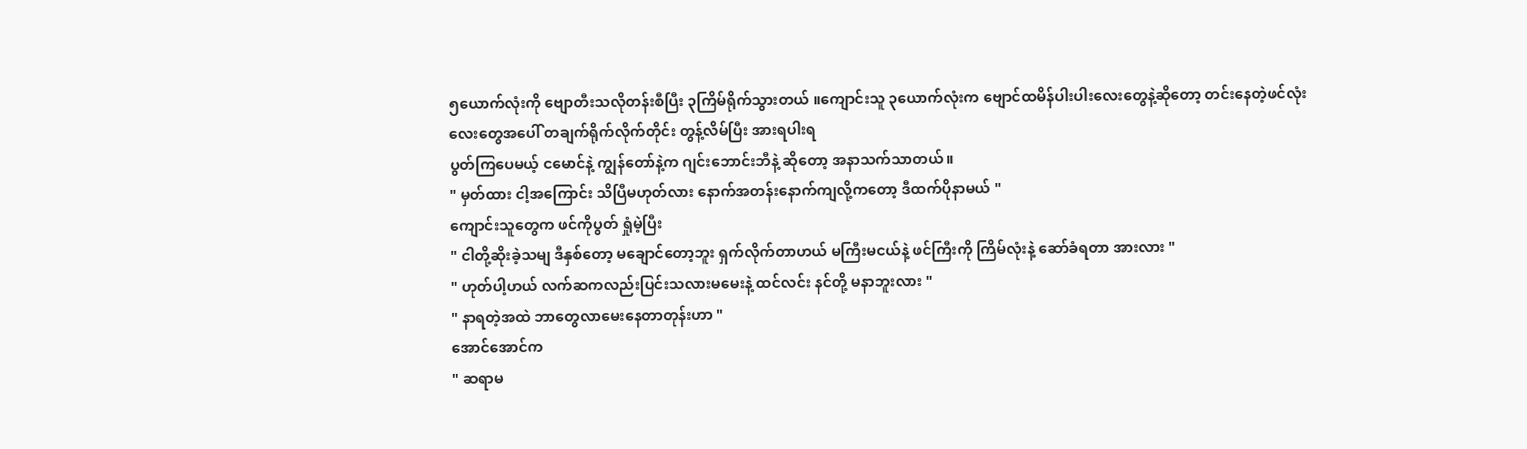၅ယောက်လုံးကို ဗျောတီးသလိုတန်းစီပြီး ၃ကြိမ်ရိုက်သွားတယ် ။ကျောင်းသူ ၃ယောက်လုံးက ဗျောင်ထမိန်ပါးပါးလေးတွေနဲ့ဆိုတော့ တင်းနေတဲ့ဖင်လုံးလေးတွေအပေါ် တချက်ရိုက်လိုက်တိုင်း တွန့်လိမ်ပြီး အားရပါးရ
ပွတ်ကြပေမယ့် ငမောင်နဲ့ ကျွန်တော်နဲ့က ဂျင်းဘောင်းဘီနဲ့ ဆိုတော့ အနာသက်သာတယ်။
" မှတ်ထား ငါ့အကြောင်း သိပြီမဟုတ်လား နောက်အတန်းနောက်ကျလို့ကတော့ ဒီထက်ပိုနာမယ် "
ကျောင်းသူတွေက ဖင်ကိုပွတ် ရှုံမဲ့ပြီး
" ငါတို့ဆိုးခဲ့သမျ ဒီနှစ်တော့ မချောင်တော့ဘူး ရှက်လိုက်တာဟယ် မကြီးမငယ်နဲ့ ဖင်ကြီးကို ကြိမ်လုံးနဲ့ ဆော်ခံရတာ အားလား "
" ဟုတ်ပါ့ဟယ် လက်ဆကလည်းပြင်းသလားမမေးနဲ့ ထင်လင်း နင်တို့ မနာဘူးလား "
" နာရတဲ့အထဲ ဘာတွေလာမေးနေတာတုန်းဟာ "
အောင်အောင်က
" ဆရာမ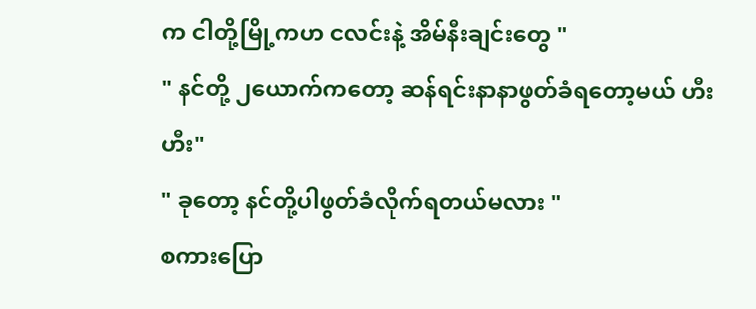က ငါတို့မြို့ကဟ ငလင်းနဲ့ အိမ်နီးချင်းတွေ "
" နင်တို့ ၂ယောက်ကတော့ ဆန်ရင်းနာနာဖွတ်ခံရတော့မယ် ဟီး ဟီး"
" ခုတော့ နင်တို့ပါဖွတ်ခံလိုက်ရတယ်မလား "
စကားပြော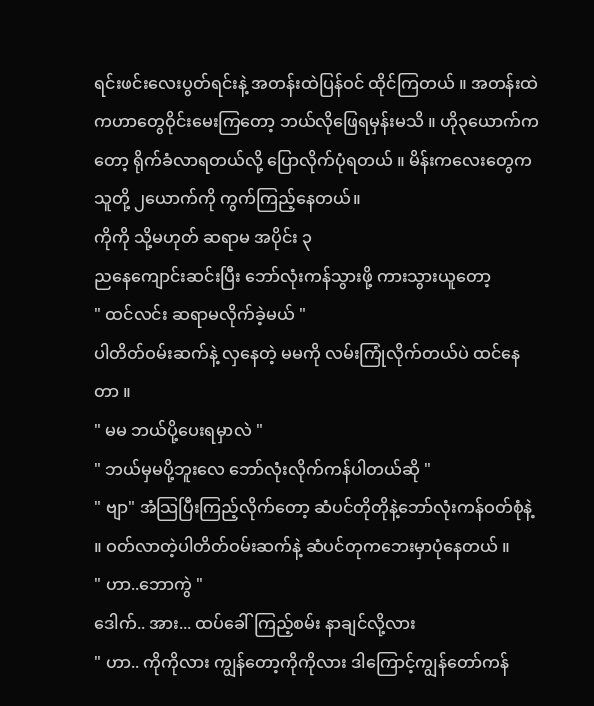ရင်းဖင်းလေးပွတ်ရင်းနဲ့ အတန်းထဲပြန်ဝင် ထိုင်ကြတယ် ။ အတန်းထဲကဟာတွေဝိုင်းမေးကြတော့ ဘယ်လိုဖြေရမှန်းမသိ ။ ဟို၃ယောက်ကတော့ ရိုက်ခံလာရတယ်လို့ ပြောလိုက်ပုံရတယ် ။ မိန်းကလေးတွေက သူတို့ ၂ယောက်ကို ကွက်ကြည့်နေတယ်။
ကိုကို သို့မဟုတ် ဆရာမ အပိုင်း ၃
ညနေကျောင်းဆင်းပြီး ဘော်လုံးကန်သွားဖို့ ကားသွားယူတော့
" ထင်လင်း ဆရာမလိုက်ခဲ့မယ် "
ပါတိတ်ဝမ်းဆက်နဲ့ လှနေတဲ့ မမကို လမ်းကြုံလိုက်တယ်ပဲ ထင်နေတာ ။
" မမ ဘယ်ပို့ပေးရမှာလဲ "
" ဘယ်မှမပို့ဘူးလေ ဘော်လုံးလိုက်ကန်ပါတယ်ဆို "
" ဗျာ" အံသြပြီးကြည့်လိုက်တော့ ဆံပင်တိုတိုနဲ့ဘော်လုံးကန်ဝတ်စုံနဲ့ ။ ဝတ်လာတဲ့ပါတိတ်ဝမ်းဆက်နဲ့ ဆံပင်တုကဘေးမှာပုံနေတယ် ။
" ဟာ..ဘောကွဲ "
ဒေါက်.. အား... ထပ်ခေါ်ကြည့်စမ်း နာချင်လို့လား
" ဟာ.. ကိုကိုလား ကျွန်တော့ကိုကိုလား ဒါကြောင့်ကျွန်တော်ကန်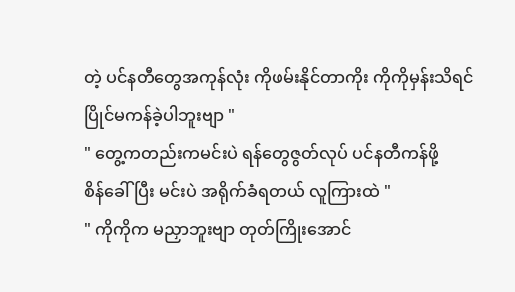တဲ့ ပင်နတီတွေအကုန်လုံး ကိုဖမ်းနိုင်တာကိုး ကိုကိုမှန်းသိရင် ပြိုင်မကန်ခဲ့ပါဘူးဗျာ "
" တွေ့ကတည်းကမင်းပဲ ရန်တွေဇွတ်လုပ် ပင်နတီကန်ဖို့
စိန်ခေါ်ပြီး မင်းပဲ အရိုက်ခံရတယ် လူကြားထဲ "
" ကိုကိုက မညှာဘူးဗျာ တုတ်ကြိုးအောင်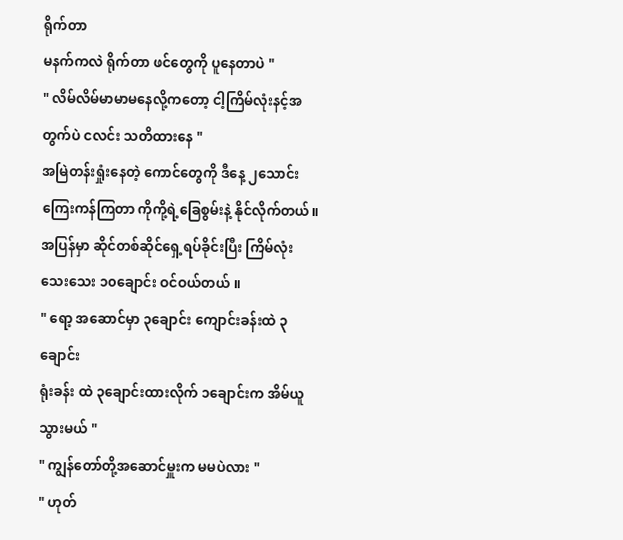ရိုက်တာ
မနက်ကလဲ ရိုက်တာ ဖင်တွေကို ပူနေတာပဲ "
" လိမ်လိမ်မာမာမနေလို့ကတော့ ငါ့ကြိမ်လုံးနင့်အတွက်ပဲ ငလင်း သတိထားနေ "
အမြဲတန်းရှုံးနေတဲ့ ကောင်တွေကို ဒီနေ့ ၂သောင်းကြေးကန်ကြတာ ကိုကို့ရဲ့ခြေစွမ်းနဲ့ နိုင်လိုက်တယ်။
အပြန်မှာ ဆိုင်တစ်ဆိုင်ရှေ့ရပ်ခိုင်းပြီး ကြိမ်လုံး သေးသေး ၁၀ချောင်း ဝင်ဝယ်တယ် ။
" ရော့ အဆောင်မှာ ၃ချောင်း ကျောင်းခန်းထဲ ၃ချောင်း
ရုံးခန်း ထဲ ၃ချောင်းထားလိုက် ၁ချောင်းက အိမ်ယူသွားမယ် "
" ကျွန်တော်တို့အဆောင်မှူးက မမပဲလား "
" ဟုတ်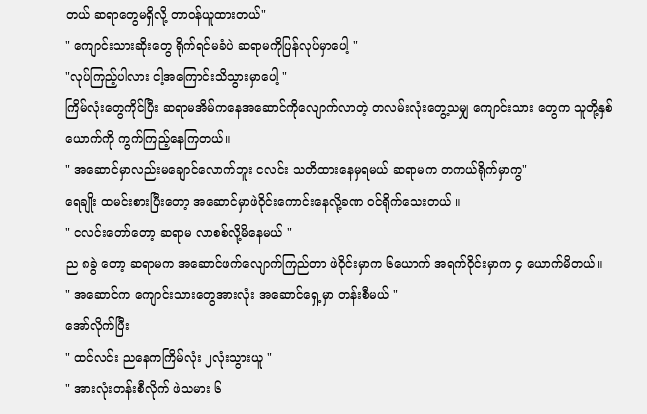တယ် ဆရာတွေမရှိလို့ တာဝန်ယူထားတယ်"
" ကျောင်းသားဆိုးတွေ ရိုက်ရင်မခံပဲ ဆရာမကိုပြန်လုပ်မှာပေါ့ "
"လုပ်ကြည့်ပါလား ငါ့အကြောင်းသိသွားမှာပေါ့ "
ကြိမ်လုံးတွေကိုင်ပြီး ဆရာမအိမ်ကနေအဆောင်ကိုလျောက်လာတဲ့ တလမ်းလုံးတွေ့သမျှ ကျောင်းသား တွေက သူတို့နှစ်ယောက်ကို ကွက်ကြည့်နေကြတယ်။
" အဆောင်မှာလည်းမချောင်လောက်ဘူး ငလင်း သတိထားနေမှရမယ် ဆရာမက တကယ်ရိုက်မှာကွ"
ရေချိုး ထမင်းစားပြီးတော့ အဆောင်မှာဖဲဝိုင်းကောင်းနေလို့ခဏ ဝင်ရိုက်သေးတယ် ။
" ငလင်းတော်တော့ ဆရာမ လာစစ်လို့မိနေမယ် "
ည ၈ခွဲ တော့ ဆရာမက အဆောင်ဖက်လျောက်ကြည်တာ ဖဲဝိုင်းမှာက ၆ယောက် အရက်ဝိုင်းမှာက ၄ ယောက်မိတယ်။
" အဆောင်က ကျောင်းသားတွေအားလုံး အဆောင်ရှေ့မှာ တန်းစီမယ် "
အော်လိုက်ပြီး
" ထင်လင်း ညနေကကြိမ်လုံး ၂လုံးသွားယူ "
" အားလုံးတန်းစီလိုက် ဖဲသမား ၆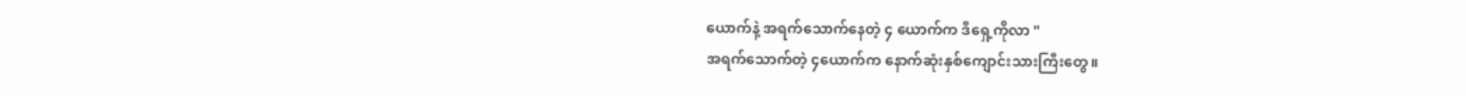ယောက်နဲ့ အရက်သောက်နေတဲ့ ၄ ယောက်က ဒီရှေ့ကိုလာ "
အရက်သောက်တဲ့ ၄ယောက်က နောက်ဆုံးနှစ်ကျောင်းသားကြီးတွေ။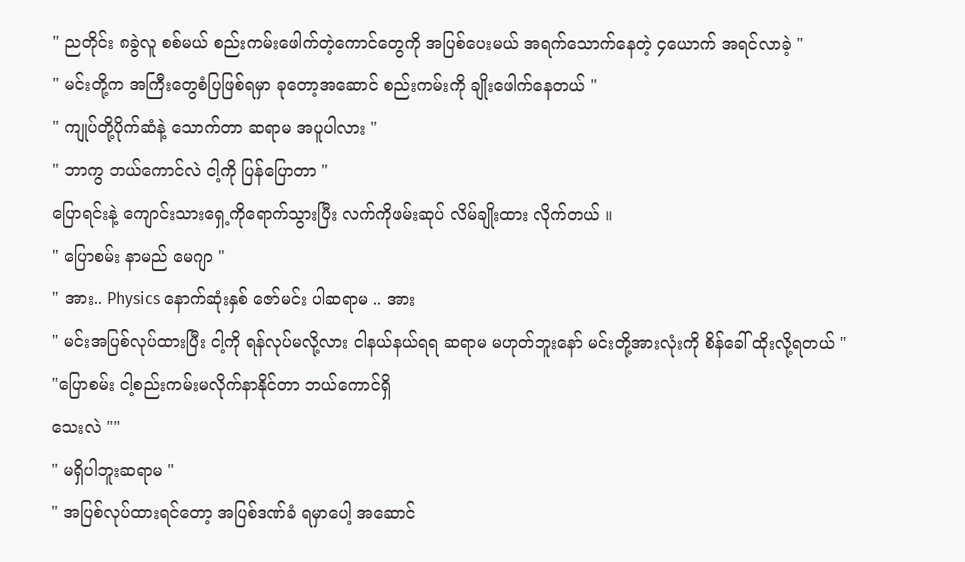" ညတိုင်း ၈ခွဲလူ စစ်မယ် စည်းကမ်းဖေါက်တဲ့ကောင်တွေကို အပြစ်ပေးမယ် အရက်သောက်နေတဲ့ ၄ယောက် အရင်လာခဲ့ "
" မင်းတို့က အကြီးတွေစံပြဖြစ်ရမှာ ခုတော့အဆောင် စည်းကမ်းကို ချိုးဖေါက်နေတယ် "
" ကျုပ်တို့ပိုက်ဆံနဲ့ သောက်တာ ဆရာမ အပူပါလား "
" ဘာကွ ဘယ်ကောင်လဲ ငါ့ကို ပြန်ပြောတာ "
ပြောရင်းနဲ့ ကျောင်းသားရှေ့ကိုရောက်သွားပြီး လက်ကိုဖမ်းဆုပ် လိမ်ချိုးထား လိုက်တယ် ။
" ပြောစမ်း နာမည် မေဂျာ "
" အား.. Physics နောက်ဆုံးနှစ် ဇော်မင်း ပါဆရာမ .. အား
" မင်းအပြစ်လုပ်ထားပြီး ငါ့ကို ရန်လုပ်မလို့လား ငါနယ်နယ်ရရ ဆရာမ မဟုတ်ဘူးနော် မင်းတို့အားလုံးကို စိန်ခေါ် ထိုးလို့ရတယ် "
"ပြောစမ်း ငါ့စည်းကမ်းမလိုက်နာနိုင်တာ ဘယ်ကောင်ရှိ
သေးလဲ ""
" မရှိပါဘူးဆရာမ "
" အပြစ်လုပ်ထားရင်တော့ အပြစ်ဒဏ်ခံ ရမှာပေါ့ အဆောင်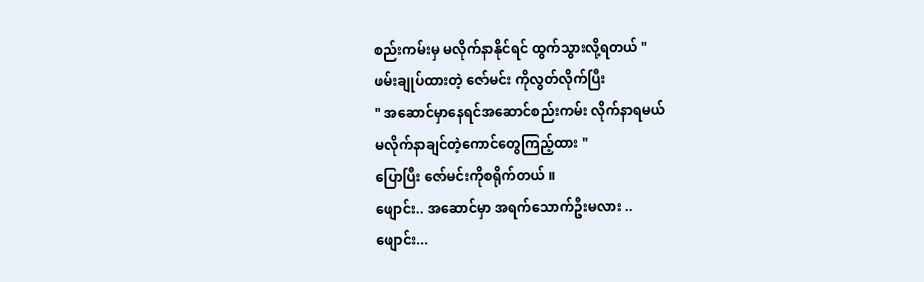စည်းကမ်းမှ မလိုက်နာနိုင်ရင် ထွက်သွားလို့ရတယ် "
ဖမ်းချုပ်ထားတဲ့ ဇော်မင်း ကိုလွတ်လိုက်ပြီး
" အဆောင်မှာနေရင်အဆောင်စည်းကမ်း လိုက်နာရမယ်
မလိုက်နာချင်တဲ့ကောင်တွေကြည့်ထား "
ပြောပြီး ဇော်မင်းကိုစရိုက်တယ် ။
ဖျောင်း.. အဆောင်မှာ အရက်သောက်ဦးမလား ..
ဖျောင်း...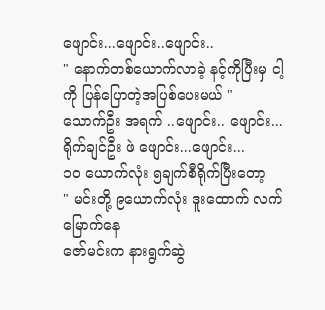ဖျောင်း...ဖျောင်း..ဖျောင်း..
" နောက်တစ်ယောက်လာခဲ့ နင့်ကိုပြီးမှ ငါ့ကို ပြန်ပြောတဲ့အပြစ်ပေးမယ် "
သောက်ဦး အရက် ..ဖျောင်း.. ဖျောင်း...
ရိုက်ချင်ဦး ဖဲ ဖျောင်း...ဖျောင်း...
၁၀ ယောက်လုံး ၅ချက်စီရိုက်ပြီးတော့
" မင်းတို့ ၉ယောက်လုံး ဒူးထောက် လက်မြောက်နေ
ဇော်မင်းက နားရွက်ဆွဲ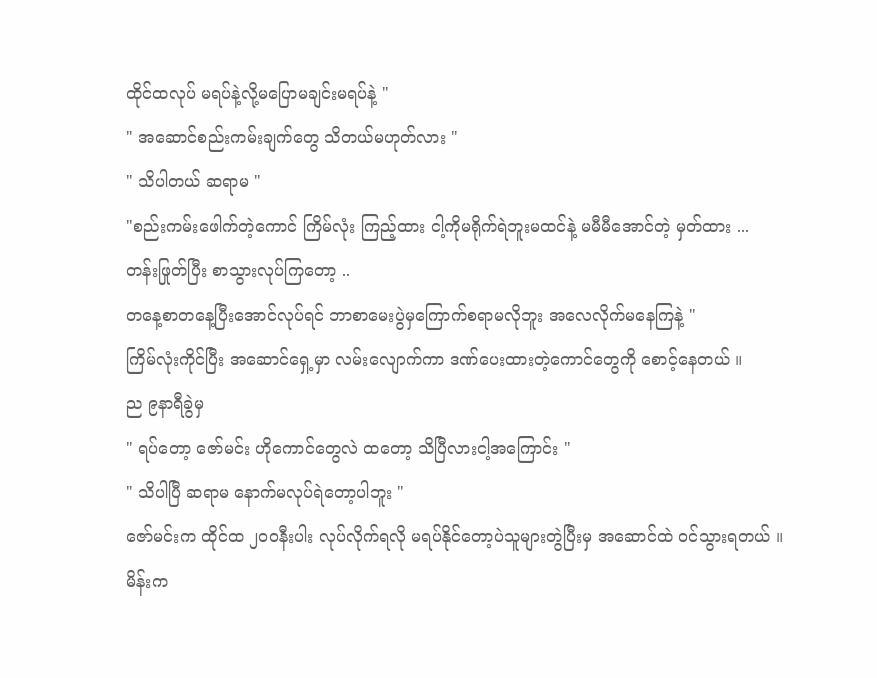ထိုင်ထလုပ် မရပ်နဲ့လို့မပြောမချင်းမရပ်နဲ့ "
" အဆောင်စည်းကမ်းချက်တွေ သိတယ်မဟုတ်လား "
" သိပါတယ် ဆရာမ "
"စည်းကမ်းဖေါက်တဲ့ကောင် ကြိမ်လုံး ကြည့်ထား ငါ့ကိုမရိုက်ရဲဘူးမထင်နဲ့ မမီမီအောင်တဲ့ မှတ်ထား ...
တန်းဖြုတ်ပြီး စာသွားလုပ်ကြတော့ ..
တနေ့စာတနေ့ပြီးအောင်လုပ်ရင် ဘာစာမေးပွဲမှကြောက်စရာမလိုဘူး အလေလိုက်မနေကြနဲ့ "
ကြိမ်လုံးကိုင်ပြီး အဆောင်ရှေ့မှာ လမ်းလျောက်ကာ ဒဏ်ပေးထားတဲ့ကောင်တွေကို စောင့်နေတယ် ။
ည ၉နာရီခွဲမှ
" ရပ်တော့ ဇော်မင်း ဟိုကောင်တွေလဲ ထတော့ သိပြီလားငါ့အကြောင်း "
" သိပါပြီ ဆရာမ နောက်မလုပ်ရဲတော့ပါဘူး "
ဇော်မင်းက ထိုင်ထ ၂၀၀နီးပါး လုပ်လိုက်ရလို မရပ်နိုင်တော့ပဲသူများတွဲပြီးမှ အဆောင်ထဲ ဝင်သွားရတယ် ။
မိန်းက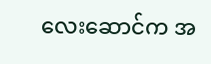လေးဆောင်က အ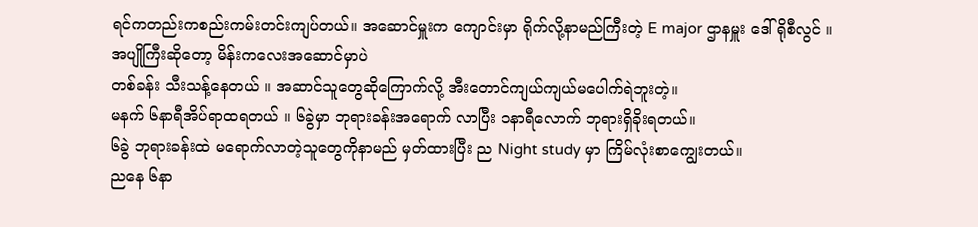ရင်ကတည်းကစည်းကမ်းတင်းကျပ်တယ်။ အဆောင်မှူးက ကျောင်းမှာ ရိုက်လို့နာမည်ကြီးတဲ့ E major ဌာနမှူး ဒေါ်ရိုစီလွင် ။
အပျိုကြီးဆိုတော့ မိန်းကလေးအဆောင်မှာပဲ
တစ်ခန်း သီးသန့်နေတယ် ။ အဆာင်သူတွေဆိုကြောက်လို့ အီးတောင်ကျယ်ကျယ်မပေါက်ရဲဘူးတဲ့။
မနက် ၆နာရီအိပ်ရာထရတယ် ။ ၆ခွဲမှာ ဘုရားခန်းအရောက် လာပြီး ၁နာရီလောက် ဘုရားရှိခိုးရတယ်။
၆ခွဲ ဘုရားခန်းထဲ မရောက်လာတဲ့သူတွေကိုနာမည် မှတ်ထားပြီး ည Night study မှာ ကြိမ်လုံးစာကျွေးတယ်။
ညနေ ၆နာ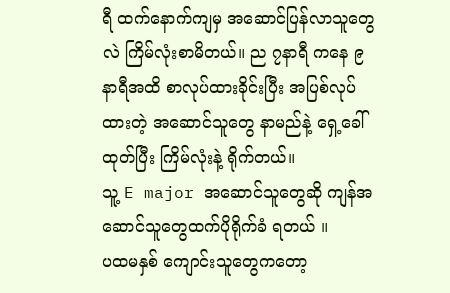ရီ ထက်နောက်ကျမှ အဆောင်ပြန်လာသူတွေလဲ ကြိမ်လုံးစာမိတယ်။ ည ၇နာရီ ကနေ ၉နာရီအထိ စာလုပ်ထားခိုင်းပြီး အပြစ်လုပ်ထားတဲ့ အဆောင်သူတွေ နာမည်နဲ့ ရှေ့ခေါ်ထုတ်ပြီး ကြိမ်လုံးနဲ့ ရိုက်တယ်။
သူ့ E major အဆောင်သူတွေဆို ကျန်အဆောင်သူတွေထက်ပိုရိုက်ခံ ရတယ် ။
ပထမနှစ် ကျောင်းသူတွေကတော့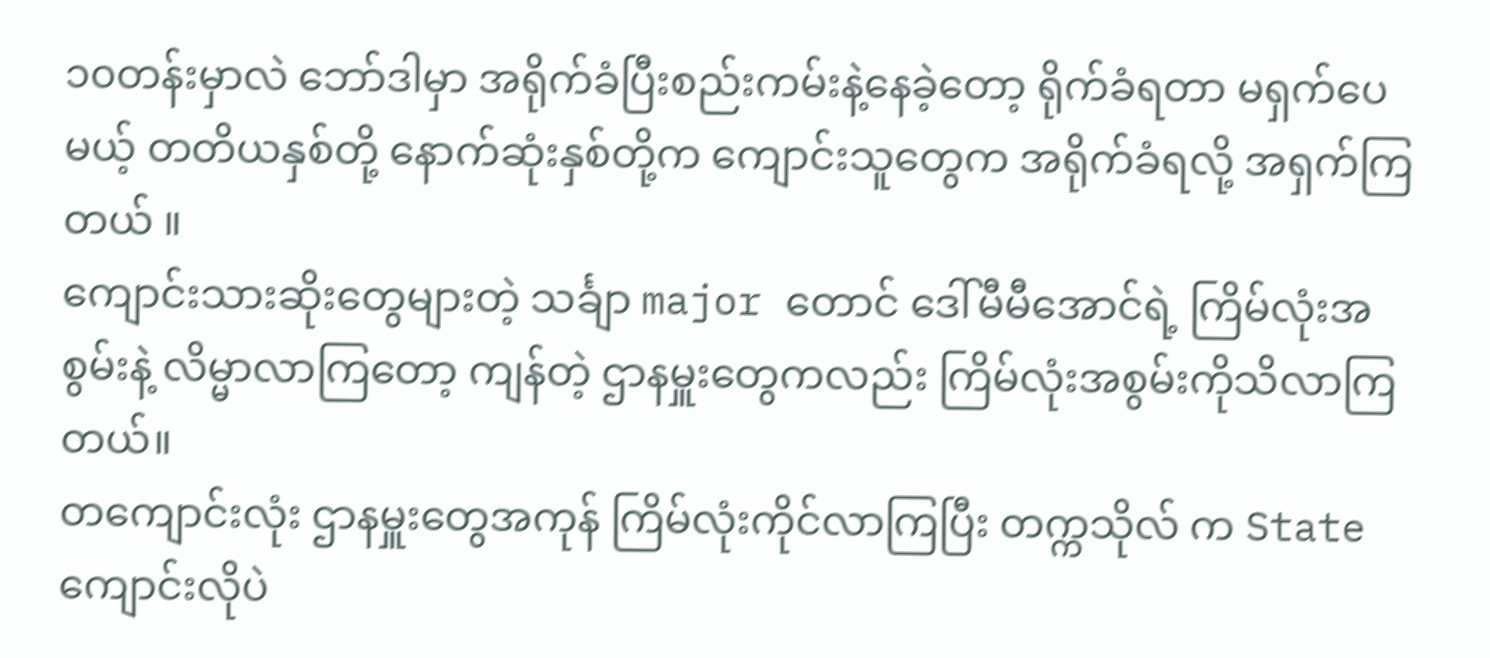၁၀တန်းမှာလဲ ဘော်ဒါမှာ အရိုက်ခံပြီးစည်းကမ်းနဲ့နေခဲ့တော့ ရိုက်ခံရတာ မရှက်ပေမယ့် တတိယနှစ်တို့ နောက်ဆုံးနှစ်တို့က ကျောင်းသူတွေက အရိုက်ခံရလို့ အရှက်ကြတယ် ။
ကျောင်းသားဆိုးတွေများတဲ့ သင်္ချာ major တောင် ဒေါ်မီမီအောင်ရဲ့ ကြိမ်လုံးအစွမ်းနဲ့ လိမ္မာလာကြတော့ ကျန်တဲ့ ဌာနမှူးတွေကလည်း ကြိမ်လုံးအစွမ်းကိုသိလာကြတယ်။
တကျောင်းလုံး ဌာနမှူးတွေအကုန် ကြိမ်လုံးကိုင်လာကြပြီး တက္ကသိုလ် က State ကျောင်းလိုပဲ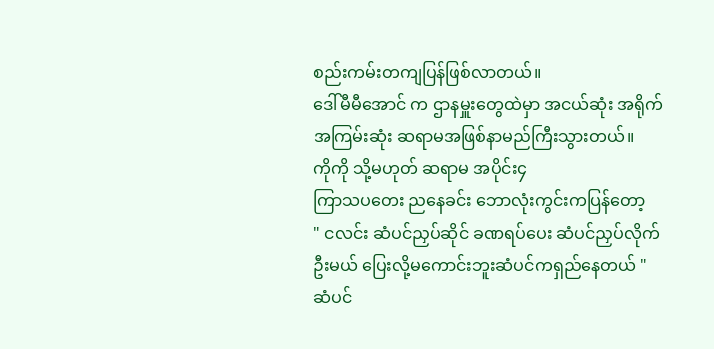စည်းကမ်းတကျပြန်ဖြစ်လာတယ်။
ဒေါ်မီမီအောင် က ဌာနမှူးတွေထဲမှာ အငယ်ဆုံး အရိုက်အကြမ်းဆုံး ဆရာမအဖြစ်နာမည်ကြီးသွားတယ်။
ကိုကို သို့မဟုတ် ဆရာမ အပိုင်း၄
ကြာသပတေး ညနေခင်း ဘောလုံးကွင်းကပြန်တော့
" ငလင်း ဆံပင်ညှပ်ဆိုင် ခဏရပ်ပေး ဆံပင်ညှပ်လိုက်ဦးမယ် ပြေးလို့မကောင်းဘူးဆံပင်ကရှည်နေတယ် "
ဆံပင်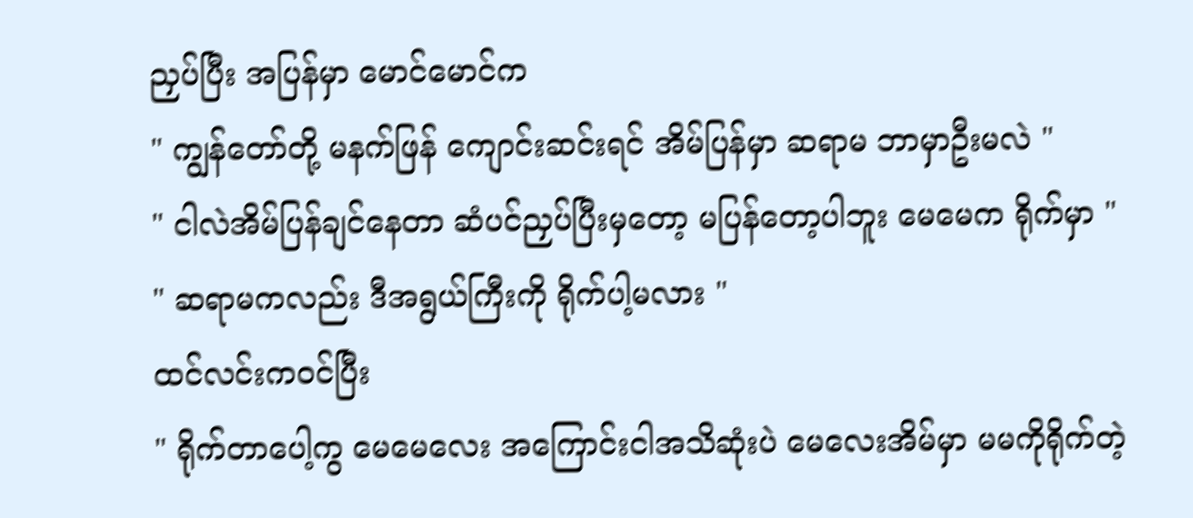ညှပ်ပြီး အပြန်မှာ မောင်မောင်က
" ကျွန်တော်တို့ မနက်ဖြန် ကျောင်းဆင်းရင် အိမ်ပြန်မှာ ဆရာမ ဘာမှာဦးမလဲ "
" ငါလဲအိမ်ပြန်ချင်နေတာ ဆံပင်ညှပ်ပြီးမှတော့ မပြန်တော့ပါဘူး မေမေက ရိုက်မှာ "
" ဆရာမကလည်း ဒီအရွယ်ကြီးကို ရိုက်ပါ့မလား "
ထင်လင်းကဝင်ပြီး
" ရိုက်တာပေါ့ကွ မေမေလေး အကြောင်းငါအသိဆုံးပဲ မေလေးအိမ်မှာ မမကိုရိုက်တဲ့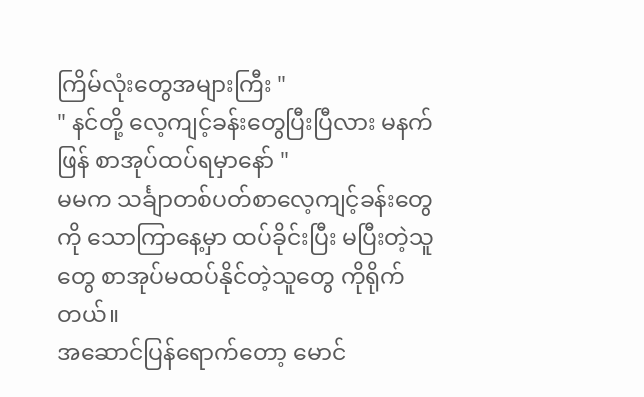ကြိမ်လုံးတွေအများကြီး "
" နင်တို့ လေ့ကျင့်ခန်းတွေပြီးပြီလား မနက်ဖြန် စာအုပ်ထပ်ရမှာနော် "
မမက သင်္ချာတစ်ပတ်စာလေ့ကျင့်ခန်းတွေကို သောကြာနေ့မှာ ထပ်ခိုင်းပြီး မပြီးတဲ့သူတွေ စာအုပ်မထပ်နိုင်တဲ့သူတွေ ကိုရိုက်တယ်။
အဆောင်ပြန်ရောက်တော့ မောင်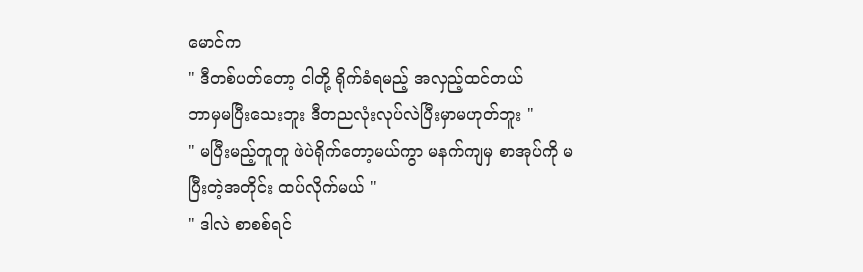မောင်က
" ဒီတစ်ပတ်တော့ ငါတို့ ရိုက်ခံရမည့် အလှည့်ထင်တယ်
ဘာမှမပြီးသေးဘူး ဒီတညလုံးလုပ်လဲပြီးမှာမဟုတ်ဘူး "
" မပြီးမည့်တူတူ ဖဲပဲရိုက်တော့မယ်ကွာ မနက်ကျမှ စာအုပ်ကို မပြီးတဲ့အတိုင်း ထပ်လိုက်မယ် "
" ဒါလဲ စာစစ်ရင်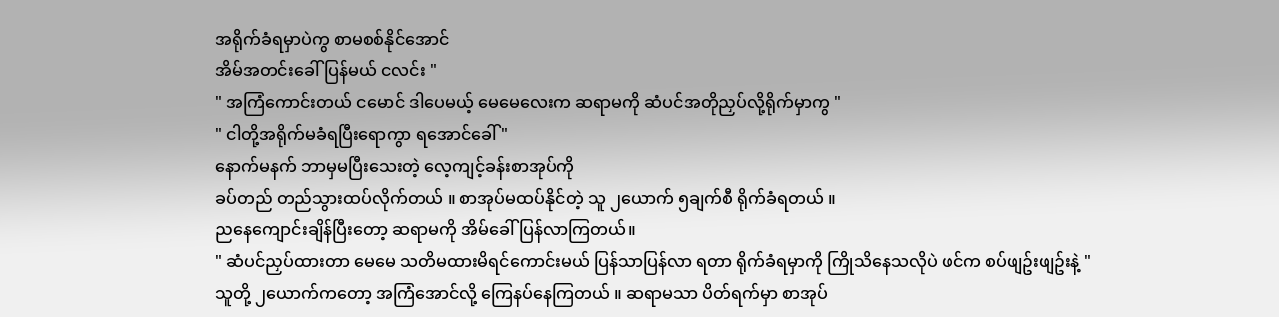အရိုက်ခံရမှာပဲကွ စာမစစ်နိုင်အောင်
အိမ်အတင်းခေါ်ပြန်မယ် ငလင်း "
" အကြံကောင်းတယ် ငမောင် ဒါပေမယ့် မေမေလေးက ဆရာမကို ဆံပင်အတိုညှပ်လို့ရိုက်မှာကွ "
" ငါတို့အရိုက်မခံရပြီးရောကွာ ရအောင်ခေါ် "
နောက်မနက် ဘာမှမပြီးသေးတဲ့ လေ့ကျင့်ခန်းစာအုပ်ကို
ခပ်တည် တည်သွားထပ်လိုက်တယ် ။ စာအုပ်မထပ်နိုင်တဲ့ သူ ၂ယောက် ၅ချက်စီ ရိုက်ခံရတယ် ။
ညနေကျောင်းချိန်ပြီးတော့ ဆရာမကို အိမ်ခေါ်ပြန်လာကြတယ်။
" ဆံပင်ညှပ်ထားတာ မေမေ သတိမထားမိရင်ကောင်းမယ် ပြန်သာပြန်လာ ရတာ ရိုက်ခံရမှာကို ကြိုသိနေသလိုပဲ ဖင်က စပ်ဖျဥ်းဖျဥ်းနဲ့ "
သူတို့ ၂ယောက်ကတော့ အကြံအောင်လို့ ကြေနပ်နေကြတယ် ။ ဆရာမသာ ပိတ်ရက်မှာ စာအုပ်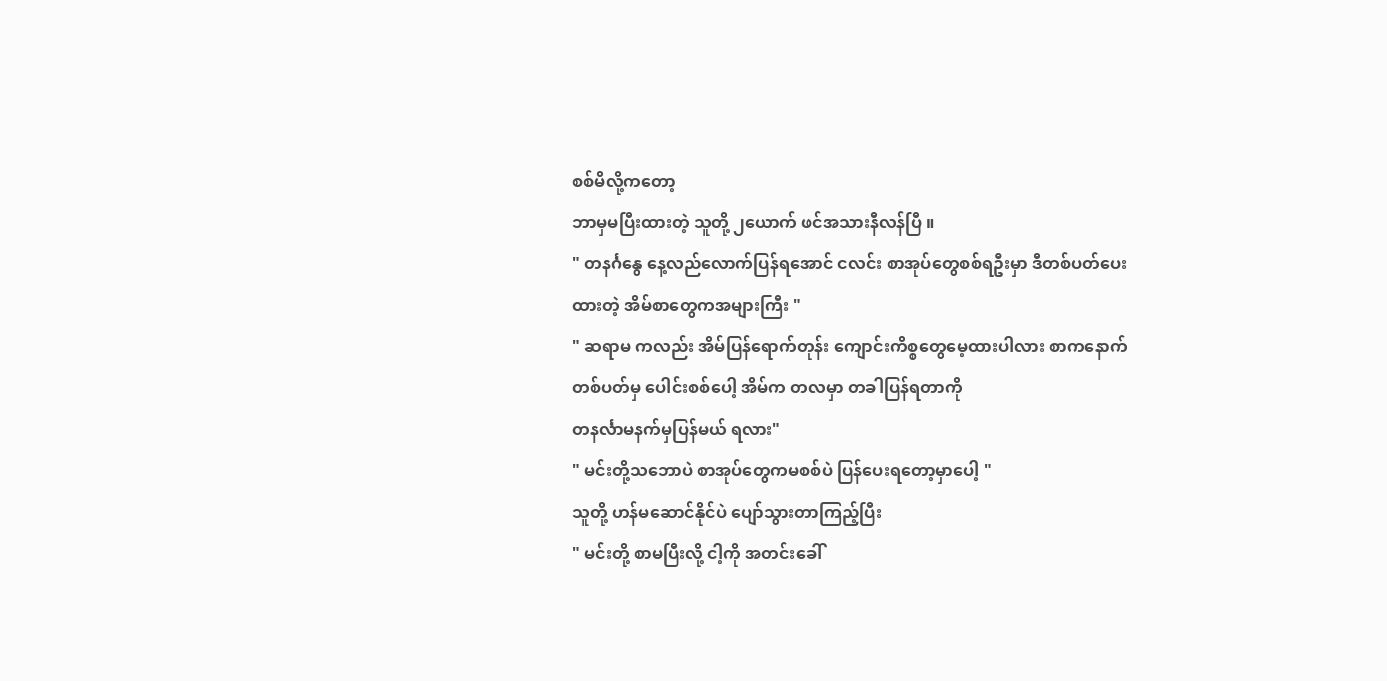စစ်မိလို့ကတော့
ဘာမှမပြီးထားတဲ့ သူတို့ ၂ယောက် ဖင်အသားနီလန်ပြီ ။
" တနင်္ဂနွေ နေ့လည်လောက်ပြန်ရအောင် ငလင်း စာအုပ်တွေစစ်ရဦးမှာ ဒီတစ်ပတ်ပေးထားတဲ့ အိမ်စာတွေကအများကြီး "
" ဆရာမ ကလည်း အိမ်ပြန်ရောက်တုန်း ကျောင်းကိစ္စတွေမေ့ထားပါလား စာကနောက်တစ်ပတ်မှ ပေါင်းစစ်ပေါ့ အိမ်က တလမှာ တခါပြန်ရတာကို
တနင်္လာမနက်မှပြန်မယ် ရလား"
" မင်းတို့သဘောပဲ စာအုပ်တွေကမစစ်ပဲ ပြန်ပေးရတော့မှာပေါ့ "
သူတို့ ဟန်မဆောင်နိုင်ပဲ ပျော်သွားတာကြည့်ပြီး
" မင်းတို့ စာမပြီးလို့ ငါ့ကို အတင်းခေါ်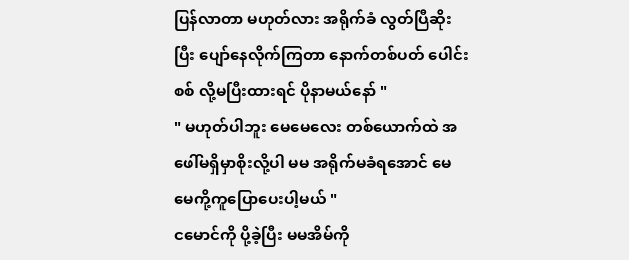ပြန်လာတာ မဟုတ်လား အရိုက်ခံ လွတ်ပြီဆိုးပြီး ပျော်နေလိုက်ကြတာ နောက်တစ်ပတ် ပေါင်းစစ် လို့မပြီးထားရင် ပိုနာမယ်နော် "
" မဟုတ်ပါဘူး မေမေလေး တစ်ယောက်ထဲ အဖေါ်မရှိမှာစိုးလို့ပါ မမ အရိုက်မခံရအောင် မေမေကို့ကူပြောပေးပါ့မယ် "
ငမောင်ကို ပို့ခဲ့ပြီး မမအိမ်ကို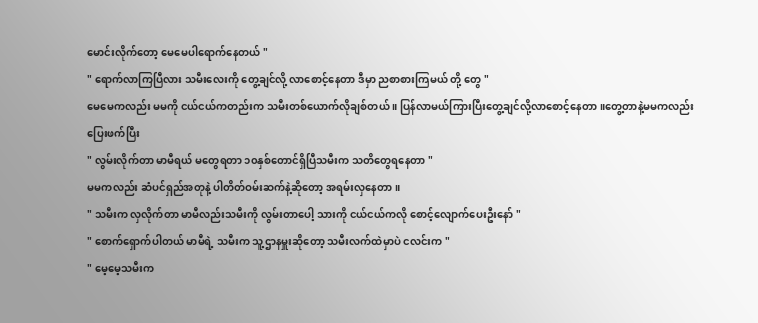မောင်းလိုက်တော့ မေမေပါရောက်နေတယ် "
" ရောက်လာကြပြီလား သမီးလေးကို တွေ့ချင်လို့ လာစောင့်နေတာ ဒီမှာ ညစာစားကြမယ် တို့ တွေ "
မေမေကလည်း မမကို ငယ်ငယ်ကတည်းက သမီးတစ်ယောက်လိုချစ်တယ် ။ ပြန်လာမယ်ကြားပြီးတွေ့ချင်လို့လာစောင့်နေတာ ။တွေ့တာနဲ့မမကလည်းပြေးဖက်ပြီး
" လွမ်းလိုက်တာ မာမီရယ် မတွေရတာ ၁၀နှစ်တောင်ရှိပြီသမီးက သတိတွေရနေတာ "
မမကလည်း ဆံပင်ရှည်အတုနဲ့ ပါတိတ်ဝမ်းဆက်နဲ့ဆိုတော့ အရမ်းလှနေတာ။
" သမီးက လှလိုက်တာ မာမီလည်းသမီးကို လွမ်းတာပေါ့ သားကို ငယ်ငယ်ကလို စောင့်လျောက်ပေးဦးနော် "
" စောက်ရှောက်ပါတယ် မာမီရဲ့ သမီးက သူ့ဌာနမှူးဆိုတော့ သမီးလက်ထဲမှာပဲ ငလင်းက "
" မေ့မေ့သမီးက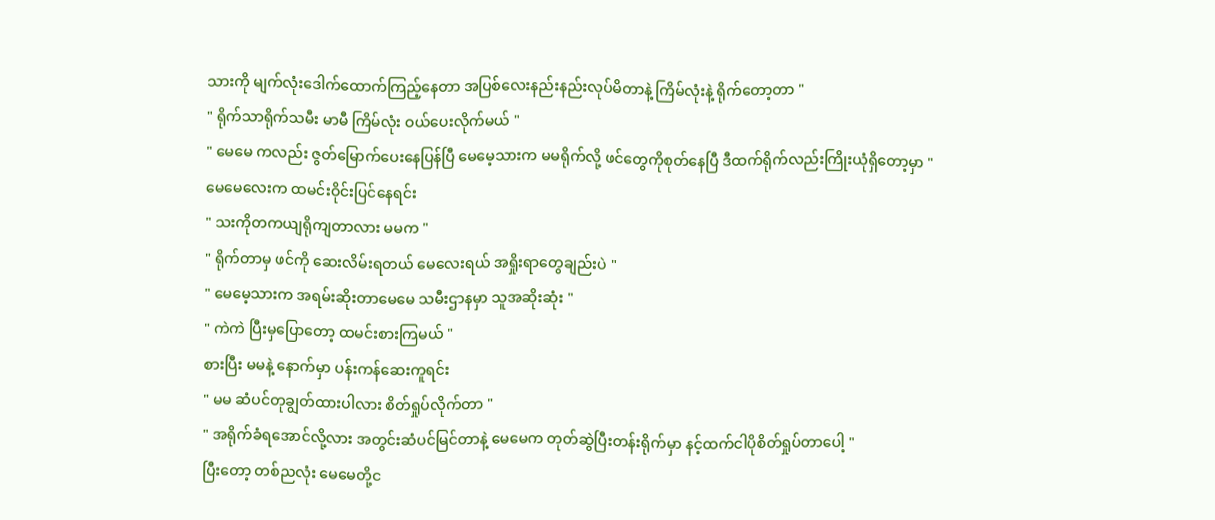သားကို မျက်လုံးဒေါက်ထောက်ကြည့်နေတာ အပြစ်လေးနည်းနည်းလုပ်မိတာနဲ့ ကြိမ်လုံးနဲ့ ရိုက်တော့တာ "
" ရိုက်သာရိုက်သမီး မာမီ ကြိမ်လုံး ဝယ်ပေးလိုက်မယ် "
" မေမေ ကလည်း ဇွတ်မြောက်ပေးနေပြန်ပြီ မေမေ့သားက မမရိုက်လို့ ဖင်တွေကိုစုတ်နေပြီ ဒီထက်ရိုက်လည်းကြိုးယုံရှိတော့မှာ "
မေမေလေးက ထမင်းဝိုင်းပြင်နေရင်း
" သးကိုတကယျရိုကျတာလား မမက "
" ရိုက်တာမှ ဖင်ကို ဆေးလိမ်းရတယ် မေလေးရယ် အရှိုးရာတွေချည်းပဲ "
" မေမေ့သားက အရမ်းဆိုးတာမေမေ သမီးဌာနမှာ သူအဆိုးဆုံး "
" ကဲကဲ ပြီးမှပြောတော့ ထမင်းစားကြမယ် "
စားပြီး မမနဲ့ နောက်မှာ ပန်းကန်ဆေးကူရင်း
" မမ ဆံပင်တုချွတ်ထားပါလား စိတ်ရှုပ်လိုက်တာ "
" အရိုက်ခံရအောင်လို့လား အတွင်းဆံပင်မြင်တာနဲ့ မေမေက တုတ်ဆွဲပြီးတန်းရိုက်မှာ နင့်ထက်ငါပိုစိတ်ရှုပ်တာပေါ့ "
ပြီးတော့ တစ်ညလုံး မေမေတို့င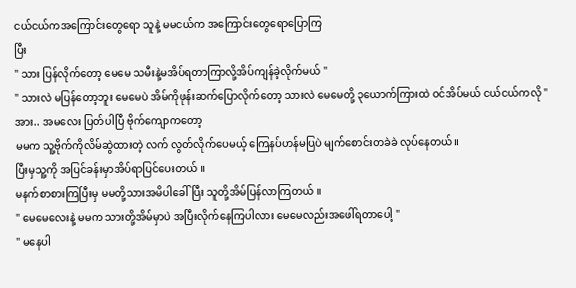ငယ်ငယ်ကအကြောင်းတွေရော သူနဲ့ မမငယ်က အကြောင်းတွေရောပြောကြ
ပြီး
" သား ပြန်လိုက်တော့ မေမေ သမီးနဲ့မအိပ်ရတာကြာလို့အိပ်ကျန်ခဲ့လိုက်မယ် "
" သားလဲ မပြန်တော့ဘူး မေမေပဲ အိမ်ကိုဖုန်းဆက်ပြောလိုက်တော့ သားလဲ မေမေတို့ ၃ယောက်ကြားထဲ ဝင်အိပ်မယ် ငယ်ငယ်ကလို "
အား.. အမလေး ပြတ်ပါပြီ ဗိုက်ကျောကတော့
မမက သူ့ဗိုက်ကိုလိမ်ဆွဲထားတဲ့ လက် လွတ်လိုက်ပေမယ့် ကြေနပ်ဟန်မပြပဲ မျက်စောင်းတခဲခဲ လုပ်နေတယ်။
ပြီးမှသူ့ကို အပြင်ခန်းမှာအိပ်ရာပြင်ပေးတယ် ။
မနက်စာစားကြပြီးမှ မမတို့သားအမိပါခေါ်ပြီး သူတို့အိမ်ပြန်လာကြတယ် ။
" မေမေလေးနဲ့ မမက သားတို့အိမ်မှာပဲ အပြီးလိုက်နေကြပါလား မေမေလည်းအဖေါ်ရတာပေါ့ "
" မနေပါ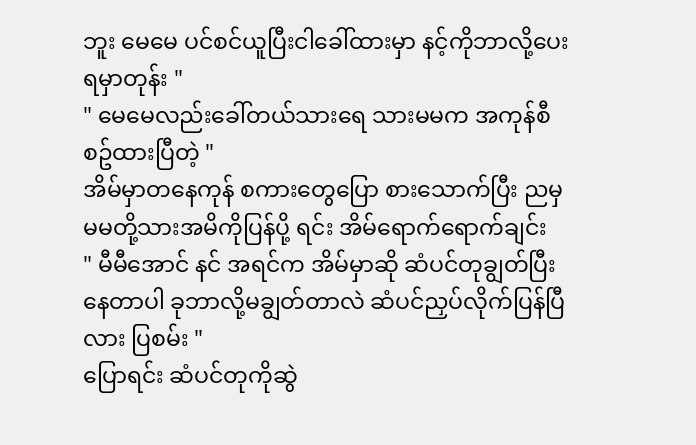ဘူး မေမေ ပင်စင်ယူပြီးငါခေါ်ထားမှာ နင့်ကိုဘာလို့ပေးရမှာတုန်း "
" မေမေလည်းခေါ်တယ်သားရေ သားမမက အကုန်စီစဥ်ထားပြီတဲ့ "
အိမ်မှာတနေကုန် စကားတွေပြော စားသောက်ပြီး ညမှ မမတို့သားအမိကိုပြန်ပို့ ရင်း အိမ်ရောက်ရောက်ချင်း
" မီမီအောင် နင် အရင်က အိမ်မှာဆို ဆံပင်တုချွတ်ပြီး နေတာပါ ခုဘာလို့မချွတ်တာလဲ ဆံပင်ညှပ်လိုက်ပြန်ပြီလား ပြစမ်း "
ပြောရင်း ဆံပင်တုကိုဆွဲ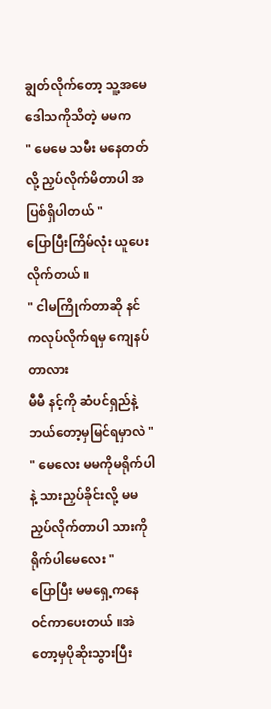ချွတ်လိုက်တော့ သူ့အမေ
ဒေါသကိုသိတဲ့ မမက
" မေမေ သမီး မနေတတ်လို့ ညှပ်လိုက်မိတာပါ အပြစ်ရှိပါတယ် "
ပြောပြီးကြိမ်လုံး ယူပေးလိုက်တယ် ။
" ငါမကြိုက်တာဆို နင်ကလုပ်လိုက်ရမှ ကျေနပ်တာလား
မီမီ နင့်ကို ဆံပင်ရှည်နဲ့ ဘယ်တော့မှမြင်ရမှာလဲ "
" မေလေး မမကိုမရိုက်ပါနဲ့ သားညှပ်ခိုင်းလို့ မမညှပ်လိုက်တာပါ သားကိုရိုက်ပါမေလေး "
ပြောပြီး မမရှေ့ကနေ ဝင်ကာပေးတယ် ။အဲတော့မှပိုဆိုးသွားပြီး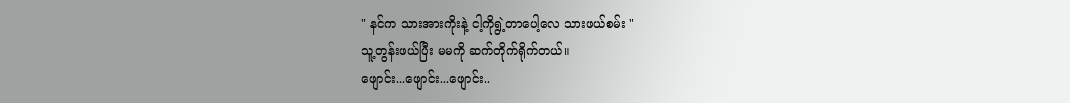" နင်က သားအားကိုးနဲ့ ငါ့ကိုရွဲ့တာပေါ့လေ သားဖယ်စမ်း "
သူ့တွန်းဖယ်ပြီး မမကို ဆက်တိုက်ရိုက်တယ်။
ဖျောင်း...ဖျောင်း...ဖျောင်း..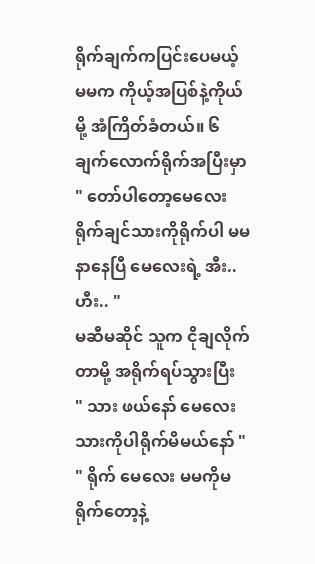ရိုက်ချက်ကပြင်းပေမယ့် မမက ကိုယ့်အပြစ်နဲ့ကိုယ်မို့ အံကြိတ်ခံတယ်။ ၆ချက်လောက်ရိုက်အပြီးမှာ
" တော်ပါတော့မေလေး ရိုက်ချင်သားကိုရိုက်ပါ မမနာနေပြီ မေလေးရဲ့ အီး.. ဟီး.. "
မဆီမဆိုင် သူက ငိုချလိုက်တာမို့ အရိုက်ရပ်သွားပြီး
" သား ဖယ်နော် မေလေးသားကိုပါရိုက်မိမယ်နော် "
" ရိုက် မေလေး မမကိုမရိုက်တော့နဲ့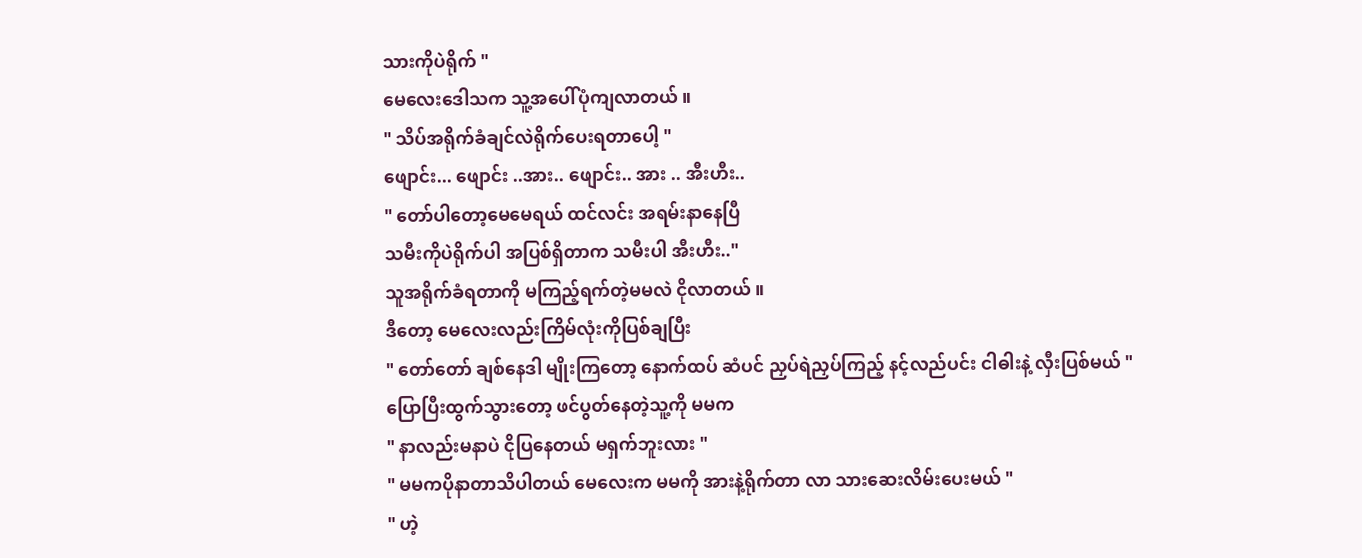သားကိုပဲရိုက် "
မေလေးဒေါသက သူ့အပေါ်ပုံကျလာတယ် ။
" သိပ်အရိုက်ခံချင်လဲရိုက်ပေးရတာပေါ့ "
ဖျောင်း... ဖျောင်း ..အား.. ဖျောင်း.. အား .. အီးဟီး..
" တော်ပါတော့မေမေရယ် ထင်လင်း အရမ်းနာနေပြီ
သမီးကိုပဲရိုက်ပါ အပြစ်ရှိတာက သမီးပါ အီးဟီး.."
သူအရိုက်ခံရတာကို မကြည့်ရက်တဲ့မမလဲ ငိုလာတယ် ။
ဒီတော့ မေလေးလည်းကြိမ်လုံးကိုပြစ်ချပြီး
" တော်တော် ချစ်နေဒါ မျိုးကြတော့ နောက်ထပ် ဆံပင် ညှပ်ရဲညှပ်ကြည့် နင့်လည်ပင်း ငါဓါးနဲ့ လှီးပြစ်မယ် "
ပြောပြီးထွက်သွားတော့ ဖင်ပွတ်နေတဲ့သူ့ကို မမက
" နာလည်းမနာပဲ ငိုပြနေတယ် မရှက်ဘူးလား "
" မမကပိုနာတာသိပါတယ် မေလေးက မမကို အားနဲ့ရိုက်တာ လာ သားဆေးလိမ်းပေးမယ် "
" ဟဲ့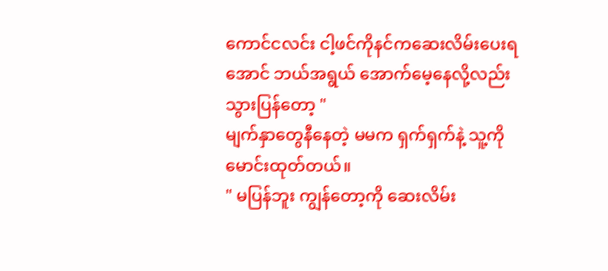ကောင်ငလင်း ငါ့ဖင်ကိုနင်ကဆေးလိမ်းပေးရအောင် ဘယ်အရွယ် အောက်မေ့နေလို့လည်း သွားပြန်တော့ "
မျက်နှာတွေနီနေတဲ့ မမက ရှက်ရှက်နဲ့ သူ့ကို မောင်းထုတ်တယ်။
" မပြန်ဘူး ကျွန်တော့ကို ဆေးလိမ်း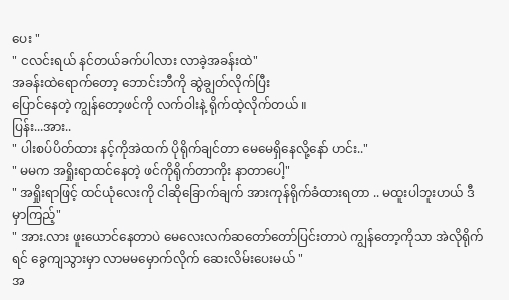ပေး "
" ငလင်းရယ် နင်တယ်ခက်ပါလား လာခဲ့အခန်းထဲ"
အခန်းထဲရောက်တော့ ဘောင်းဘီကို ဆွဲချွတ်လိုက်ပြီး
ပြောင်နေတဲ့ ကျွန်တော့ဖင်ကို လက်ဝါးနဲ့ ရိုက်ထဲ့လိုက်တယ် ။
ပြန်း...အား..
" ပါးစပ်ပိတ်ထား နင့်ကိုအဲထက် ပိုရိုက်ချင်တာ မေမေရှိနေလို့နော် ဟင်း.."
" မမက အရှိုးရာထင်နေတဲ့ ဖင်ကိုရိုက်တာကိုး နာတာပေါ့"
" အရှိုးရာဖြင့် ထင်ယုံလေးကို ငါဆိုခြောက်ချက် အားကုန်ရိုက်ခံထားရတာ .. မထူးပါဘူးဟယ် ဒီမှာကြည့်"
" အား.လား ဖူးယောင်နေတာပဲ မေလေးလက်ဆတော်တော်ပြင်းတာပဲ ကျွန်တော့ကိုသာ အဲလိုရိုက်ရင် ခွေကျသွားမှာ လာမမမှောက်လိုက် ဆေးလိမ်းပေးမယ် "
အ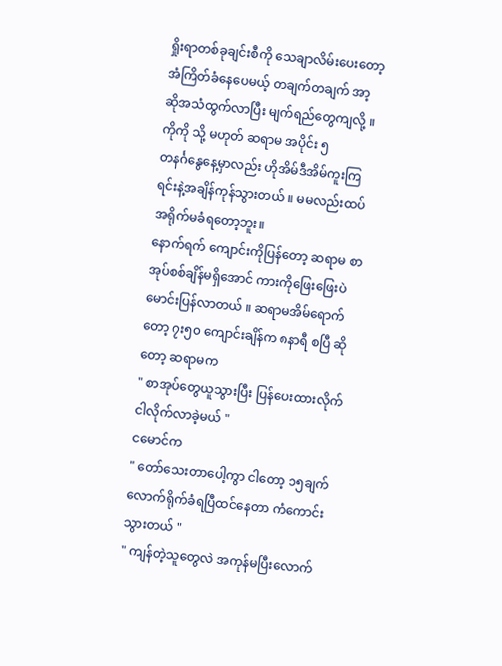ရှိုးရာတစ်ခုချင်းစီကို သေချာလိမ်းပေးတော့ အံကြိတ်ခံနေပေမယ့် တချက်တချက် အာ့ ဆိုအသံထွက်လာပြီး မျက်ရည်တွေကျလို့ ။
ကိုကို သို့ မဟုတ် ဆရာမ အပိုင်း ၅
တနင်္ဂနွေနေ့မှာလည်း ဟိုအိမ်ဒီအိမ်ကူးကြရင်းနဲ့အချိန်ကုန်သွားတယ် ။ မမလည်းထပ်အရိုက်မခံရတော့ဘူး။
နောက်ရက် ကျောင်းကိုပြန်တော့ ဆရာမ စာအုပ်စစ်ချိန်မရှိအောင် ကားကိုဖြေးဖြေးပဲမောင်းပြန်လာတယ် ။ ဆရာမအိမ်ရောက်တော့ ၇း၅၀ ကျောင်းချိန်က ၈နာရီ စပြီ ဆိုတော့ ဆရာမက
" စာအုပ်တွေယူသွားပြီး ပြန်ပေးထားလိုက် ငါလိုက်လာခဲ့မယ် "
ငမောင်က
" တော်သေးတာပေါ့ကွာ ငါတော့ ၁၅ချက်လောက်ရိုက်ခံရပြီထင်နေတာ ကံကောင်းသွားတယ် "
" ကျန်တဲ့သူတွေလဲ အကုန်မပြီးလောက်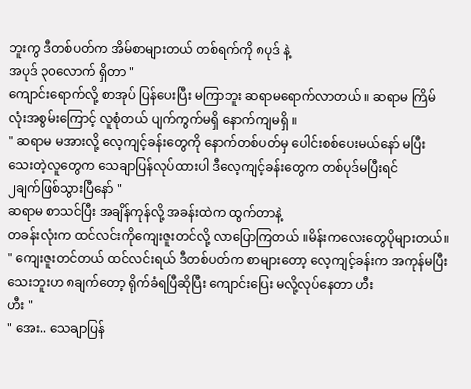ဘူးကွ ဒီတစ်ပတ်က အိမ်စာများတယ် တစ်ရက်ကို ၈ပုဒ် နဲ့
အပုဒ် ၃၀လောက် ရှိတာ "
ကျောင်းရောက်လို့ စာအုပ် ပြန်ပေးပြီး မကြာဘူး ဆရာမရောက်လာတယ် ။ ဆရာမ ကြိမ်လုံးအစွမ်းကြောင့် လူစုံတယ် ပျက်ကွက်မရှိ နောက်ကျမရှိ ။
" ဆရာမ မအားလို့ လေ့ကျင့်ခန်းတွေကို နောက်တစ်ပတ်မှ ပေါင်းစစ်ပေးမယ်နော် မပြီးသေးတဲ့လူတွေက သေချာပြန်လုပ်ထားပါ ဒီလေ့ကျင့်ခန်းတွေက တစ်ပုဒ်မပြီးရင်
၂ချက်ဖြစ်သွားပြီနော် "
ဆရာမ စာသင်ပြီး အချိန်ကုန်လို့ အခန်းထဲက ထွက်တာနဲ့
တခန်းလုံးက ထင်လင်းကိုကျေးဇူးတင်လို့ လာပြောကြတယ် ။မိန်းကလေးတွေပိုများတယ်။
" ကျေးဇူးတင်တယ် ထင်လင်းရယ် ဒီတစ်ပတ်က စာများတော့ လေ့ကျင့်ခန်းက အကုန်မပြီးသေးဘူးဟ ၈ချက်တော့ ရိုက်ခံရပြီဆိုပြီး ကျောင်းပြေး မလို့လုပ်နေတာ ဟီး
ဟီး "
" အေး.. သေချာပြန်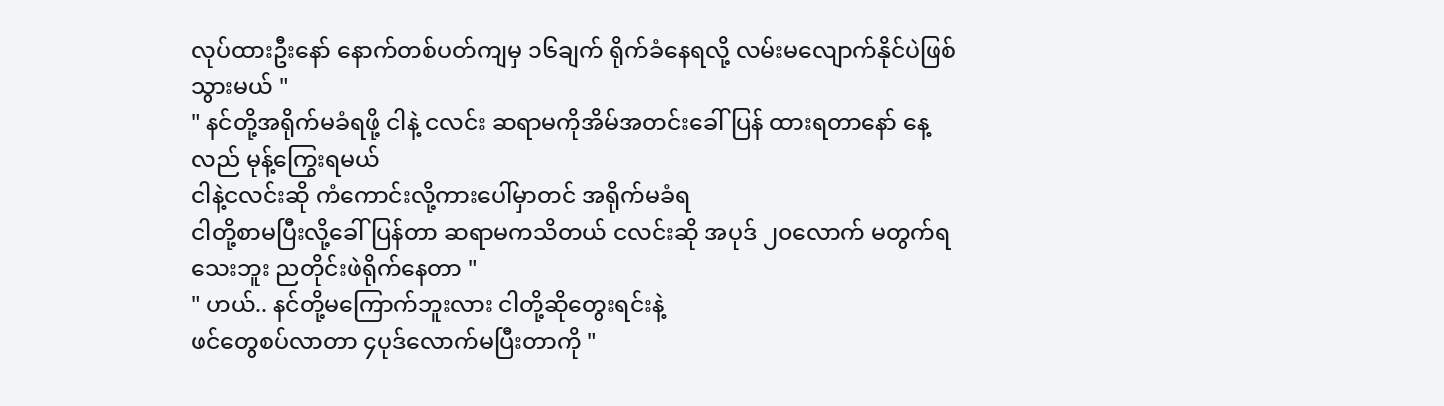လုပ်ထားဦးနော် နောက်တစ်ပတ်ကျမှ ၁၆ချက် ရိုက်ခံနေရလို့ လမ်းမလျောက်နိုင်ပဲဖြစ်သွားမယ် "
" နင်တို့အရိုက်မခံရဖို့ ငါနဲ့ ငလင်း ဆရာမကိုအိမ်အတင်းခေါ်ပြန် ထားရတာနော် နေ့လည် မုန့်ကြွေးရမယ်
ငါနဲ့ငလင်းဆို ကံကောင်းလို့ကားပေါ်မှာတင် အရိုက်မခံရ
ငါတို့စာမပြီးလို့ခေါ်ပြန်တာ ဆရာမကသိတယ် ငလင်းဆို အပုဒ် ၂၀လောက် မတွက်ရသေးဘူး ညတိုင်းဖဲရိုက်နေတာ "
" ဟယ်.. နင်တို့မကြောက်ဘူးလား ငါတို့ဆိုတွေးရင်းနဲ့
ဖင်တွေစပ်လာတာ ၄ပုဒ်လောက်မပြီးတာကို "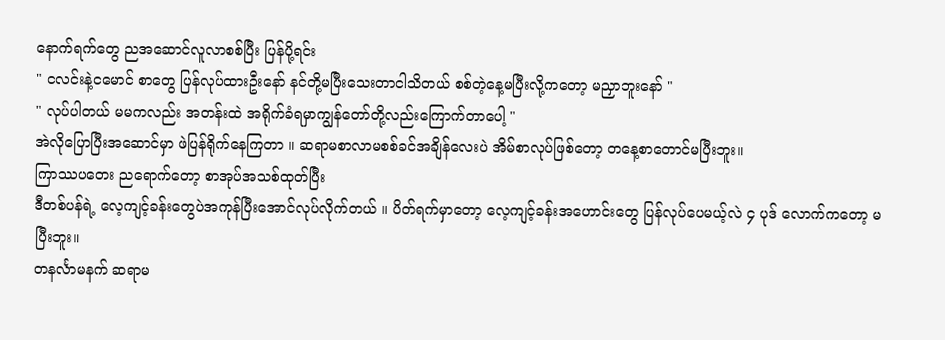နောက်ရက်တွေ ညအဆောင်လူလာစစ်ပြီး ပြန်ပို့ရင်း
" ငလင်းနဲ့ငမောင် စာတွေ ပြန်လုပ်ထားဦးနော် နင်တို့မပြီးသေးတာငါသိတယ် စစ်တဲ့နေ့မပြီးလို့ကတော့ မညှာဘူးနော် "
" လုပ်ပါတယ် မမကလည်း အတန်းထဲ အရိုက်ခံရမှာကျွန်တော်တို့လည်းကြောက်တာပေါ့ "
အဲလိုပြောပြီးအဆောင်မှာ ဖဲပြန်ရိုက်နေကြတာ ။ ဆရာမစာလာမစစ်ခင်အချိန်လေးပဲ အိမ်စာလုပ်ဖြစ်တော့ တနေ့စာတောင်မပြီးဘူး။
ကြာဿပတေး ညရောက်တော့ စာအုပ်အသစ်ထုတ်ပြီး
ဒီတစ်ပန်ရဲ့ လေ့ကျင့်ခန်းတွေပဲအကုန်ပြီးအောင်လုပ်လိုက်တယ် ။ ပိတ်ရက်မှာတော့ လေ့ကျင့်ခန်းအဟောင်းတွေ ပြန်လုပ်ပေမယ့်လဲ ၄ ပုဒ် လောက်ကတော့ မပြီးဘူး။
တနင်္လာမနက် ဆရာမ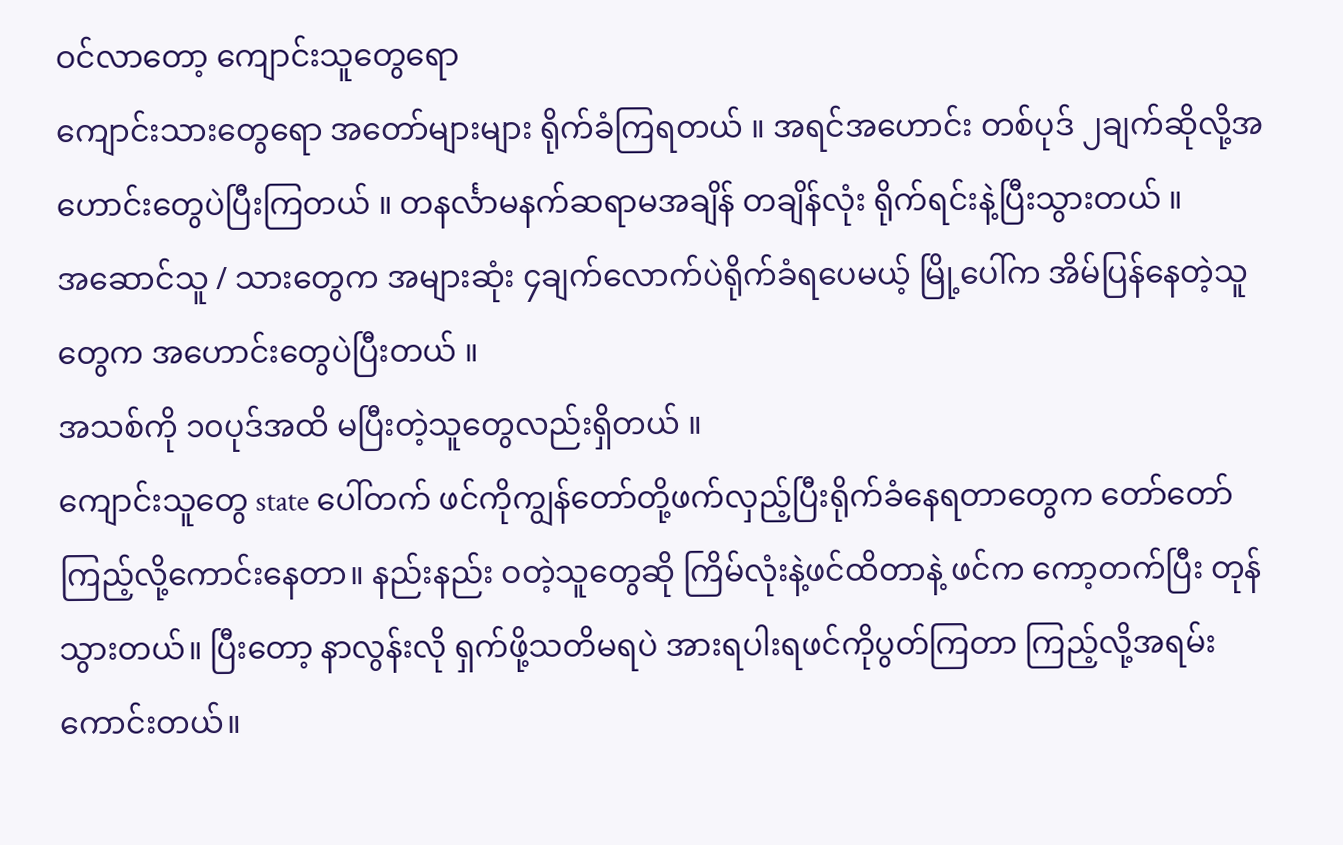ဝင်လာတော့ ကျောင်းသူတွေရော
ကျောင်းသားတွေရော အတော်များများ ရိုက်ခံကြရတယ် ။ အရင်အဟောင်း တစ်ပုဒ် ၂ချက်ဆိုလို့အဟောင်းတွေပဲပြီးကြတယ် ။ တနင်္လာမနက်ဆရာမအချိန် တချိန်လုံး ရိုက်ရင်းနဲ့ပြီးသွားတယ် ။
အဆောင်သူ / သားတွေက အများဆုံး ၄ချက်လောက်ပဲရိုက်ခံရပေမယ့် မြို့ပေါ်က အိမ်ပြန်နေတဲ့သူတွေက အဟောင်းတွေပဲပြီးတယ် ။
အသစ်ကို ၁၀ပုဒ်အထိ မပြီးတဲ့သူတွေလည်းရှိတယ် ။
ကျောင်းသူတွေ state ပေါ်တက် ဖင်ကိုကျွန်တော်တို့ဖက်လှည့်ပြီးရိုက်ခံနေရတာတွေက တော်တော်ကြည့်လို့ကောင်းနေတာ။ နည်းနည်း ဝတဲ့သူတွေဆို ကြိမ်လုံးနဲ့ဖင်ထိတာနဲ့ ဖင်က ကော့တက်ပြီး တုန်သွားတယ်။ ပြီးတော့ နာလွန်းလို ရှက်ဖို့သတိမရပဲ အားရပါးရဖင်ကိုပွတ်ကြတာ ကြည့်လို့အရမ်းကောင်းတယ်။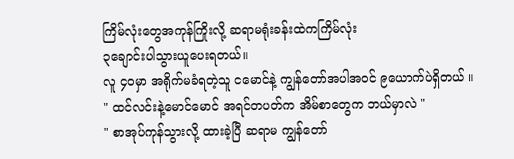ကြိမ်လုံးတွေအကုန်ကြိုးလို့ ဆရာမရုံးခန်းထဲကကြိမ်လုံး
၃ချောင်းပါသွားယူပေးရတယ်။
လူ ၄၀မှာ အရိုက်မခံရတဲ့သူ ငမောင်နဲ့ ကျွန်တော်အပါအဝင် ၉ယောက်ပဲရှိတယ် ။
" ထင်လင်းနဲ့မောင်မောင် အရင်တပတ်က အိမ်စာတွေက ဘယ်မှာလဲ "
" စာအုပ်ကုန်သွားလို့ ထားခဲ့ပြီ ဆရာမ ကျွန်တော်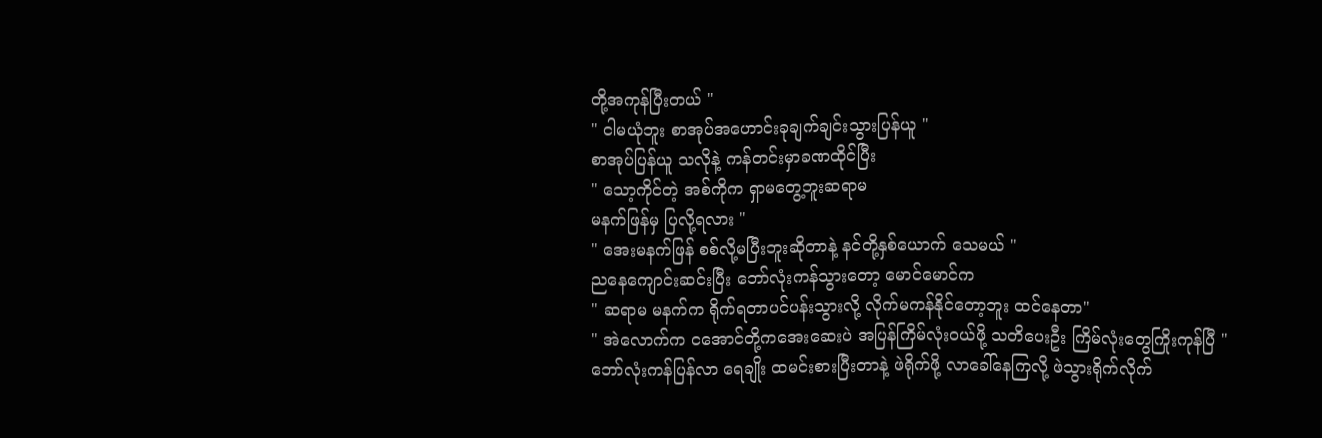တို့အကုန်ပြီးတယ် "
" ငါမယုံဘူး စာအုပ်အဟောင်းခုချက်ချင်းသွားပြန်ယူ "
စာအုပ်ပြန်ယူ သလိုနဲ့ ကန်တင်းမှာခဏထိုင်ပြီး
" သော့ကိုင်တဲ့ အစ်ကိုက ရှာမတွေ့ဘူးဆရာမ
မနက်ဖြန်မှ ပြလို့ရလား "
" အေးမနက်ဖြန် စစ်လို့မပြီးဘူးဆိုတာနဲ့ နင်တို့နှစ်ယောက် သေမယ် "
ညနေကျောင်းဆင်းပြီး ဘော်လုံးကန်သွားတော့ မောင်မောင်က
" ဆရာမ မနက်က ရိုက်ရတာပင်ပန်းသွားလို့ လိုက်မကန်နိုင်တော့ဘူး ထင်နေတာ"
" အဲလောက်က ငအောင်တို့ကအေးဆေးပဲ အပြန်ကြိမ်လုံးဝယ်ဖို့ သတိပေးဦး ကြိမ်လုံးတွေကြိုးကုန်ပြီ "
ဘော်လုံးကန်ပြန်လာ ရေချိုး ထမင်းစားပြီးတာနဲ့ ဖဲရိုက်ဖို့ လာခေါ်နေကြလို့ ဖဲသွားရိုက်လိုက်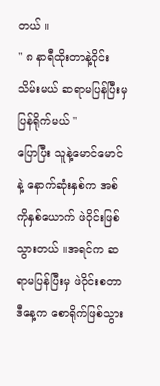တယ် ။
" ၈ နာရီထိုးတာနဲ့ဝိုင်းသိမ်းမယ် ဆရာမပြန်ပြီးမှပြန်ရိုက်မယ် "
ပြောပြီး သူနဲ့မောင်မောင်နဲ့ နောက်ဆုံးနှစ်က အစ်ကိုနှစ်ယောက် ဖဲဝိုင်းဖြစ်သွားတယ် ။အရင်က ဆရာမပြန်ပြီးမှ ဖဲဝိုင်းစတာ ဒီနေ့က စောရိုက်ဖြစ်သွား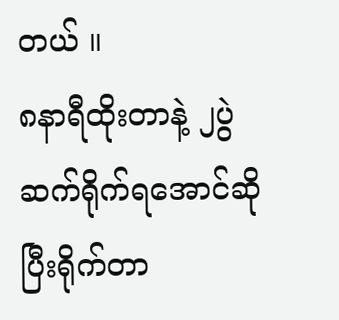တယ် ။
၈နာရီထိုးတာနဲ့ ၂ပွဲဆက်ရိုက်ရအောင်ဆိုပြီးရိုက်တာ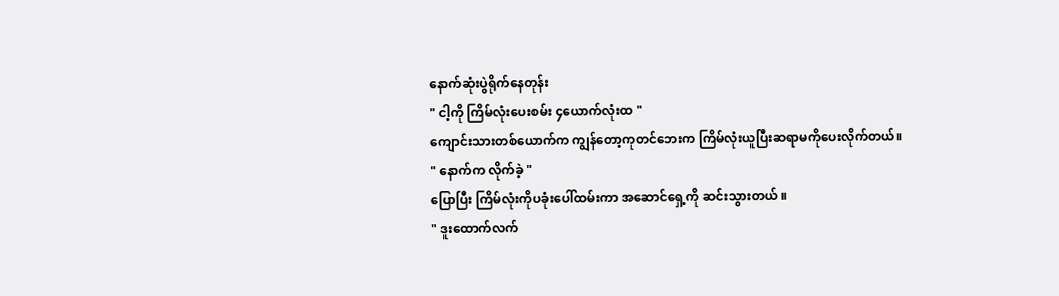နောက်ဆုံးပွဲရိုက်နေတုန်း
" ငါ့ကို ကြိမ်လုံးပေးစမ်း ၄ယောက်လုံးထ "
ကျောင်းသားတစ်ယောက်က ကျွန်တော့ကုတင်ဘေးက ကြိမ်လုံးယူပြီးဆရာမကိုပေးလိုက်တယ်။
" နောက်က လိုက်ခဲ့ "
ပြောပြီး ကြိမ်လုံးကိုပခုံးပေါ်ထမ်းကာ အဆောင်ရှေ့ကို ဆင်းသွားတယ် ။
" ဒူးထောက်လက်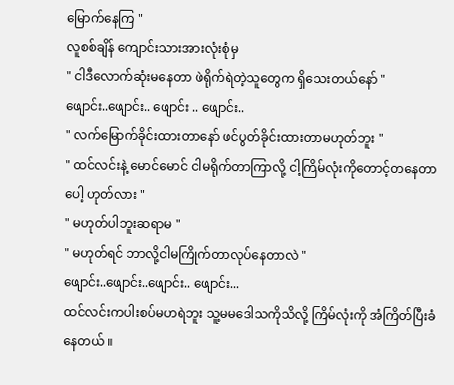မြောက်နေကြ "
လူစစ်ချိန် ကျောင်းသားအားလုံးစုံမှ
" ငါဒီလောက်ဆုံးမနေတာ ဖဲရိုက်ရဲတဲ့သူတွေက ရှိသေးတယ်နော် "
ဖျောင်း..ဖျောင်း.. ဖျောင်း .. ဖျောင်း..
" လက်မြောက်ခိုင်းထားတာနော် ဖင်ပွတ်ခိုင်းထားတာမဟုတ်ဘူး "
" ထင်လင်းနဲ့ မောင်မောင် ငါမရိုက်တာကြာလို့ ငါ့ကြိမ်လုံးကိုတောင့်တနေတာပေါ့ ဟုတ်လား "
" မဟုတ်ပါဘူးဆရာမ "
" မဟုတ်ရင် ဘာလို့ငါမကြိုက်တာလုပ်နေတာလဲ "
ဖျောင်း..ဖျောင်း..ဖျောင်း.. ဖျောင်း...
ထင်လင်းကပါးစပ်မဟရဲဘူး သူ့မမဒေါသကိုသိလို့ ကြိမ်လုံးကို အံကြိတ်ပြီးခံနေတယ် ။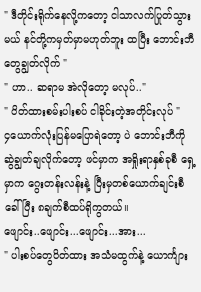" ဒီတိုင်းရိုက်နေလို့ကတော့ ငါသာလက်ပြုတ်သွားမယ် နင်တို့ကမှတ်မှာမဟုတ်ဘူး ထပြီး ဘောင်းဘီတွေချွတ်လိုက် "
" ဟာ.. ဆရာမ အဲလိုတော့ မလုပ်.."
" ပိတ်ထားစမ်းပါးစပ် ငါခိုင်းတဲ့အတိုင်းလုပ် "
၄ယောက်လုံးပြန်မပြောရဲတော့ ပဲ ဘောင်းဘီကို ဆွဲချွတ်ချလိုက်တော့ ဖင်မှာက အရှိုးရာနှစ်ခုစီ ရှေ့မှာက ဂွေးတန်းလန်းနဲ့ ပြီးမှတစ်ယောက်ချင်းစီခေါ်ပြီး ၈ချက်စီထပ်ရိုကွတယ်။
ဖျောင်း..ဖျောင်း...ဖျောင်း...အား...
" ပါးစပ်တွေပိတ်ထား အသံမထွက်နဲ့ ယောင်္ကျား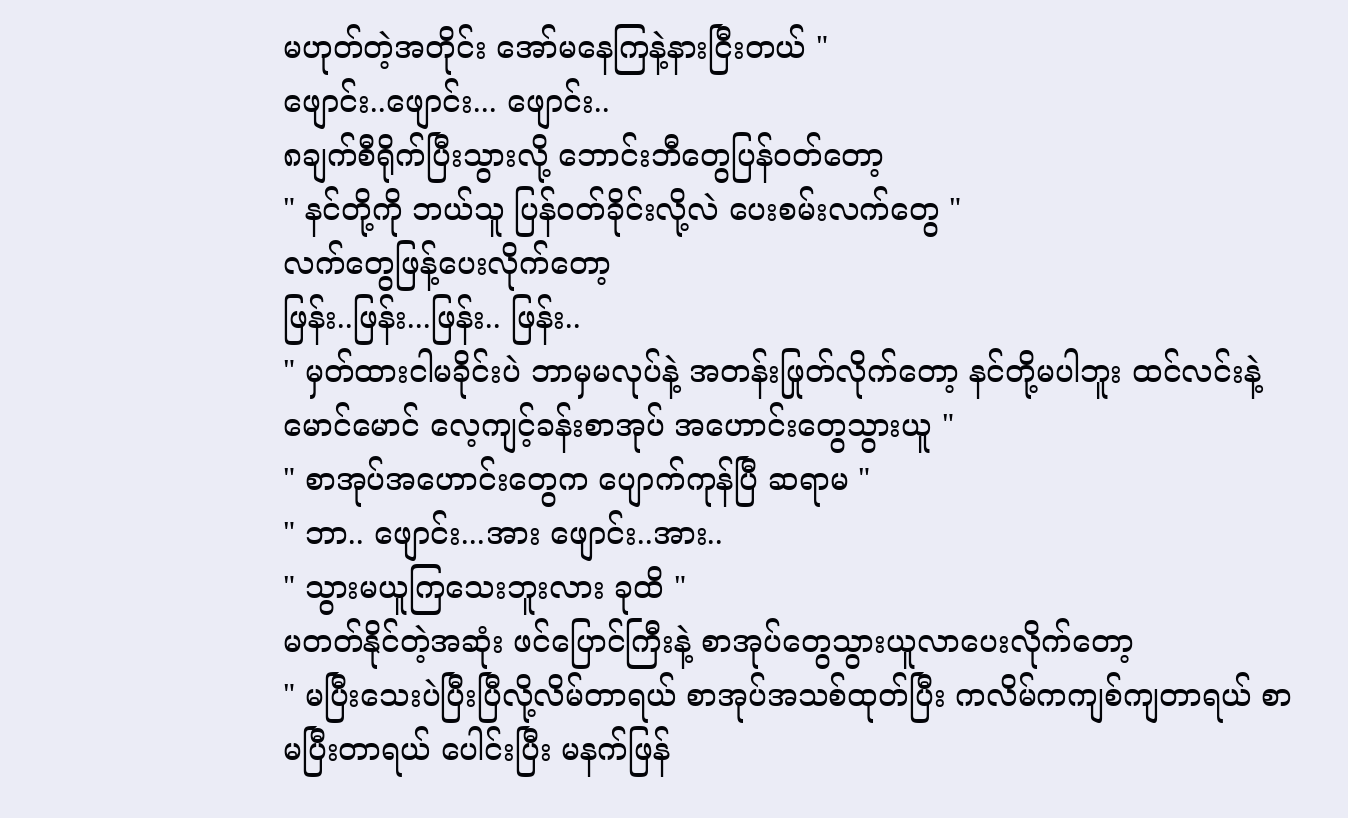မဟုတ်တဲ့အတိုင်း အော်မနေကြနဲ့နားငြီးတယ် "
ဖျောင်း..ဖျောင်း... ဖျောင်း..
၈ချက်စီရိုက်ပြီးသွားလို့ ဘောင်းဘီတွေပြန်ဝတ်တော့
" နင်တို့ကို ဘယ်သူ ပြန်ဝတ်ခိုင်းလို့လဲ ပေးစမ်းလက်တွေ "
လက်တွေဖြန့်ပေးလိုက်တော့
ဖြန်း..ဖြန်း...ဖြန်း.. ဖြန်း..
" မှတ်ထားငါမခိုင်းပဲ ဘာမှမလုပ်နဲ့ အတန်းဖြုတ်လိုက်တော့ နင်တို့မပါဘူး ထင်လင်းနဲ့မောင်မောင် လေ့ကျင့်ခန်းစာအုပ် အဟောင်းတွေသွားယူ "
" စာအုပ်အဟောင်းတွေက ပျောက်ကုန်ပြီ ဆရာမ "
" ဘာ.. ဖျောင်း...အား ဖျောင်း..အား..
" သွားမယူကြသေးဘူးလား ခုထိ "
မတတ်နိုင်တဲ့အဆုံး ဖင်ပြောင်ကြီးနဲ့ စာအုပ်တွေသွားယူလာပေးလိုက်တော့
" မပြီးသေးပဲပြီးပြီလို့လိမ်တာရယ် စာအုပ်အသစ်ထုတ်ပြီး ကလိမ်ကကျစ်ကျတာရယ် စာမပြီးတာရယ် ပေါင်းပြီး မနက်ဖြန်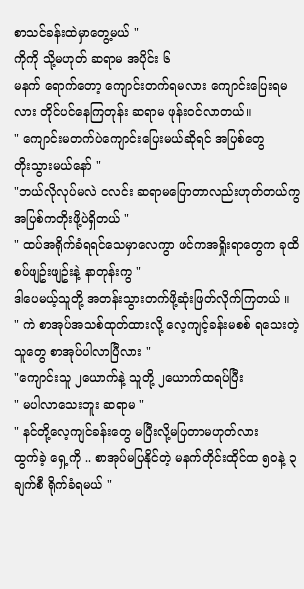စာသင်ခန်းထဲမှာတွေ့မယ် "
ကိုကို သို့မဟုတ် ဆရာမ အပိုင်း ၆
မနက် ရောက်တော့ ကျောင်းတက်ရမလား ကျောင်းပြေးရမလား တိုင်ပင်နေကြတုန်း ဆရာမ ဖုန်းဝင်လာတယ်။
" ကျောင်းမတက်ပဲကျောင်းပြေးမယ်ဆိုရင် အပြစ်တွေ
တိုးသွားမယ်နော် "
"ဘယ်လိုလုပ်မလဲ ငလင်း ဆရာမပြောတာလည်းဟုတ်တယ်ကွ အပြစ်ကတိုးဖို့ပဲရှိတယ် "
" ထပ်အရိုက်ခံရရင်သေမှာလေကွာ ဖင်ကအရှိုးရာတွေက ခုထိ စပ်ဖျဥ်းဖျဥ်းနဲ့ နာတုန်းကွ "
ဒါပေမယ့်သူတို့ အတန်းသွားတက်ဖို့ဆုံးဖြတ်လိုက်ကြတယ် ။
" ကဲ စာအုပ်အသစ်ထုတ်ထားလို့ လေ့ကျင့်ခန်းမစစ် ရသေးတဲ့သူတွေ စာအုပ်ပါလာပြီလား "
"ကျောင်းသူ ၂ယောက်နဲ့ သူတို့ ၂ယောက်ထရပ်ပြီး
" မပါလာသေးဘူး ဆရာမ "
" နင်တို့လေ့ကျင်ခန်းတွေ မပြီးလို့မပြတာမဟုတ်လား
ထွက်ခဲ့ ရှေ့ကို .. စာအုပ်မပြနိုင်တဲ့ မနက်တိုင်းထိုင်ထ ၅၀နဲ့ ၃ချက်စီ ရိုက်ခံရမယ် "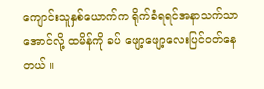ကျောင်းသူနှစ်ယောက်က ရိုက်ခံရရင်အနာသက်သာအောင်လို့ ထမိန်ကို ခပ် ဖျော့ဖျော့လေးပြင်ဝတ်နေတယ် ။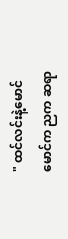" ထင်လင်းနဲ့မောင်မောင်က ညက ဆရာ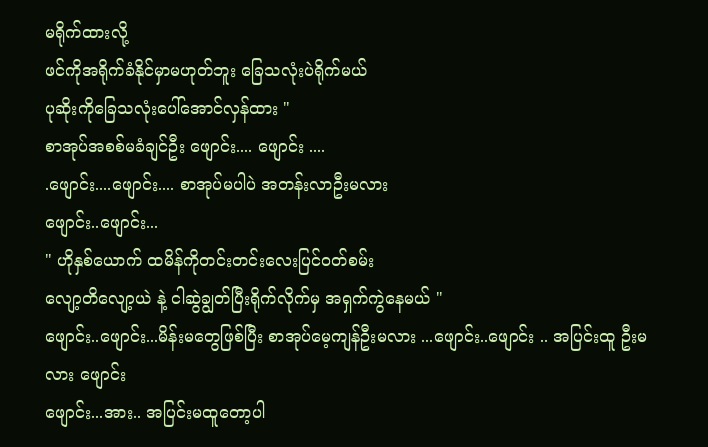မရိုက်ထားလို့
ဖင်ကိုအရိုက်ခံနိုင်မှာမဟုတ်ဘူး ခြေသလုံးပဲရိုက်မယ်
ပုဆိုးကိုခြေသလုံးပေါ်အောင်လှန်ထား "
စာအုပ်အစစ်မခံချင်ဦး ဖျောင်း.... ဖျောင်း ....
.ဖျောင်း....ဖျောင်း.... စာအုပ်မပါပဲ အတန်းလာဦးမလား
ဖျောင်း..ဖျောင်း...
" ဟိုနှစ်ယောက် ထမိန်ကိုတင်းတင်းလေးပြင်ဝတ်စမ်း
လျော့တိလျော့ယဲ နဲ့ ငါဆွဲချွတ်ပြီးရိုက်လိုက်မှ အရှက်ကွဲနေမယ် "
ဖျောင်း..ဖျောင်း...မိန်းမတွေဖြစ်ပြီး စာအုပ်မေ့ကျန်ဦးမလား ...ဖျောင်း..ဖျောင်း .. အပြင်းထူ ဦးမလား ဖျောင်း
ဖျောင်း...အား.. အပြင်းမထူတော့ပါ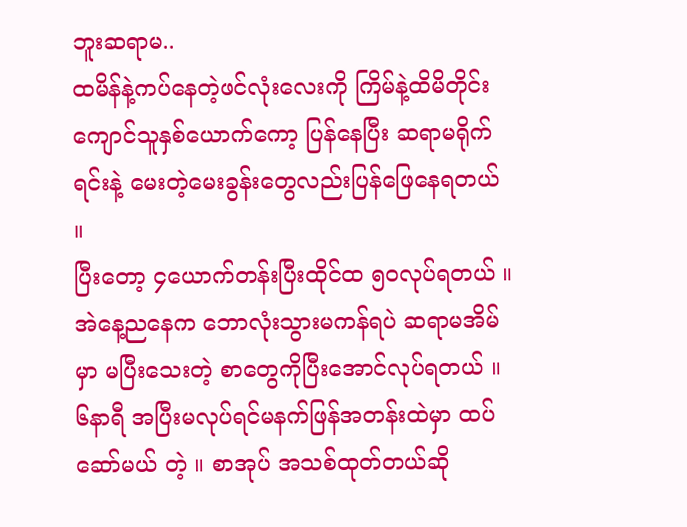ဘူးဆရာမ..
ထမိန်နဲ့ကပ်နေတဲ့ဖင်လုံးလေးကို ကြိမ်နဲ့ထိမိတိုင်း ကျောင်သူနှစ်ယောက်ကော့ ပြန်နေပြီး ဆရာမရိုက်ရင်းနဲ့ မေးတဲ့မေးခွန်းတွေလည်းပြန်ဖြေနေရတယ် ။
ပြီးတော့ ၄ယောက်တန်းပြီးထိုင်ထ ၅၀လုပ်ရတယ် ။
အဲနေ့ညနေက ဘောလုံးသွားမကန်ရပဲ ဆရာမအိမ်မှာ မပြီးသေးတဲ့ စာတွေကိုပြီးအောင်လုပ်ရတယ် ။
၆နာရီ အပြီးမလုပ်ရင်မနက်ဖြန်အတန်းထဲမှာ ထပ်ဆော်မယ် တဲ့ ။ စာအုပ် အသစ်ထုတ်တယ်ဆို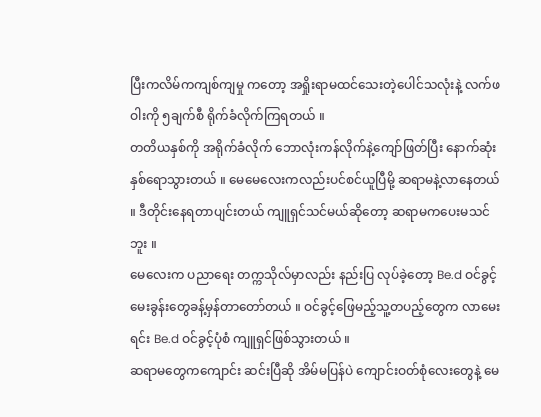ပြီးကလိမ်ကကျစ်ကျမှု ကတော့ အရှိုးရာမထင်သေးတဲ့ပေါင်သလုံးနဲ့ လက်ဖဝါးကို ၅ချက်စီ ရိုက်ခံလိုက်ကြရတယ် ။
တတိယနှစ်ကို အရိုက်ခံလိုက် ဘောလုံးကန်လိုက်နဲ့ကျော်ဖြတ်ပြီး နောက်ဆုံးနှစ်ရောသွားတယ် ။ မေမေလေးကလည်းပင်စင်ယူပြီမို့ ဆရာမနဲ့လာနေတယ် ။ ဒီတိုင်းနေရတာပျင်းတယ် ကျူရှင်သင်မယ်ဆိုတော့ ဆရာမကပေးမသင်ဘူး ။
မေလေးက ပညာရေး တက္ကသိုလ်မှာလည်း နည်းပြ လုပ်ခဲ့တော့ Be.d ဝင်ခွင့်မေးခွန်းတွေခန့်မှန်တာတော်တယ် ။ ဝင်ခွင့်ဖြေမည့်သူ့တပည့်တွေက လာမေးရင်း Be.d ဝင်ခွင့်ပုံစံ ကျူရှင်ဖြစ်သွားတယ် ။
ဆရာမတွေကကျောင်း ဆင်းပြီဆို အိမ်မပြန်ပဲ ကျောင်းဝတ်စုံလေးတွေနဲ့ မေ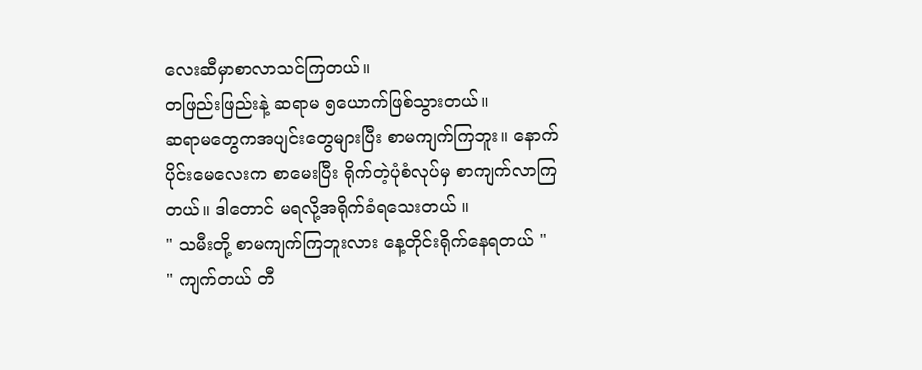လေးဆီမှာစာလာသင်ကြတယ်။
တဖြည်းဖြည်းနဲ့ ဆရာမ ၅ယောက်ဖြစ်သွားတယ်။
ဆရာမတွေကအပျင်းတွေများပြီး စာမကျက်ကြဘူး။ နောက်ပိုင်းမေလေးက စာမေးပြီး ရိုက်တဲ့ပုံစံလုပ်မှ စာကျက်လာကြတယ်။ ဒါတောင် မရလို့အရိုက်ခံရသေးတယ် ။
" သမီးတို့ စာမကျက်ကြဘူးလား နေ့တိုင်းရိုက်နေရတယ် "
" ကျက်တယ် တီ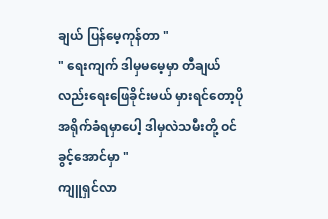ချယ် ပြန်မေ့ကုန်တာ "
" ရေးကျက် ဒါမှမမေ့မှာ တီချယ်လည်းရေးဖြေခိုင်းမယ် မှားရင်တော့ပိုအရိုက်ခံရမှာပေါ့ ဒါမှလဲသမီးတို့ ဝင်ခွင့်အောင်မှာ "
ကျူရှင်လာ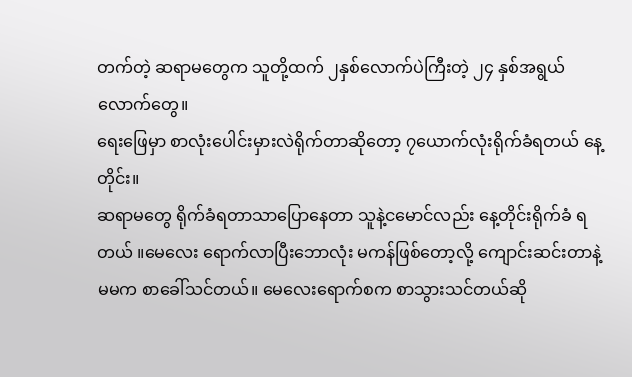တက်တဲ့ ဆရာမတွေက သူတို့ထက် ၂နှစ်လောက်ပဲကြီးတဲ့ ၂၄ နှစ်အရွယ်လောက်တွေ။
ရေးဖြေမှာ စာလုံးပေါင်းမှားလဲရိုက်တာဆိုတော့ ၇ယောက်လုံးရိုက်ခံရတယ် နေ့တိုင်း။
ဆရာမတွေ ရိုက်ခံရတာသာပြောနေတာ သူနဲ့ငမောင်လည်း နေ့တိုင်းရိုက်ခံ ရတယ် ။မေလေး ရောက်လာပြီးဘောလုံး မကန်ဖြစ်တော့လို့ ကျောင်းဆင်းတာနဲ့ မမက စာခေါ်သင်တယ်။ မေလေးရောက်စက စာသွားသင်တယ်ဆို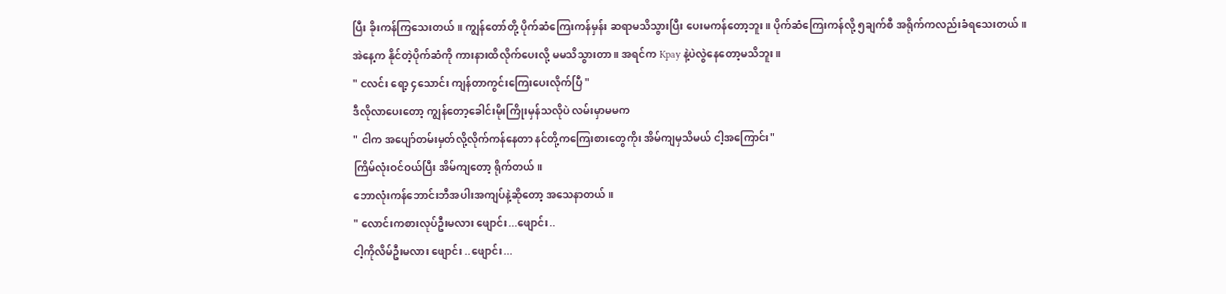ပြီး ခိုးကန်ကြသေးတယ် ။ ကျွန်တော်တို့ ပိုက်ဆံကြေးကန်မှန်း ဆရာမသိသွားပြီး ပေးမကန်တော့ဘူး။ ပိုက်ဆံကြေးကန်လို့ ၅ချက်စီ အရိုက်ကလည်းခံရသေးတယ်။
အဲနေ့က နိုင်တဲ့ပိုက်ဆံကို ကားနားထိလိုက်ပေးလို့ မမသိသွားတာ ။ အရင်က Kpay နဲ့ပဲလွဲနေတော့မသိဘူး။
" ငလင်း ရော့ ၄သောင်း ကျန်တာကွင်းကြေးပေးလိုက်ပြီ "
ဒီလိုလာပေးတော့ ကျွန်တော့ခေါင်းမိုးကြိုးမှန်သလိုပဲ လမ်းမှာမမက
" ငါက အပျော်တမ်းမှတ်လို့လိုက်ကန်နေတာ နင်တို့ကကြေးစားတွေကိုး အိမ်ကျမှသိမယ် ငါ့အကြောင်း"
ကြိမ်လုံးဝင်ဝယ်ပြီး အိမ်ကျတော့ ရိုက်တယ်။
ဘောလုံးကန်ဘောင်းဘီအပါးအကျပ်နဲ့ဆိုတော့ အသေနာတယ်။
" လောင်းကစားလုပ်ဦးမလား ဖျောင်း...ဖျောင်း..
ငါ့ကိုလိမ်ဦးမလား ဖျောင်း ..ဖျောင်း...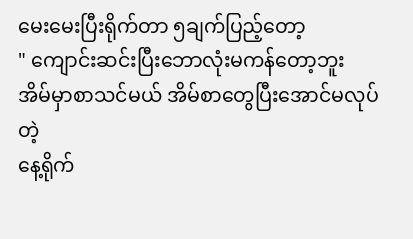မေးမေးပြီးရိုက်တာ ၅ချက်ပြည့်တော့
" ကျောင်းဆင်းပြီးဘောလုံးမကန်တော့ဘူး အိမ်မှာစာသင်မယ် အိမ်စာတွေပြီးအောင်မလုပ်တဲ့
နေ့ရိုက်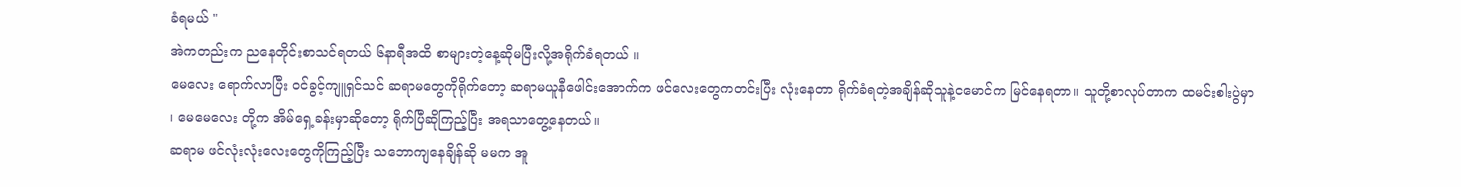ခံရမယ် "
အဲကတည်းက ညနေတိုင်းစာသင်ရတယ် ၆နာရီအထိ စာများတဲ့နေ့ဆိုမပြီးလို့အရိုက်ခံရတယ် ။
မေလေး ရောက်လာပြီး ဝင်ခွင့်ကျူရှင်သင် ဆရာမတွေကိုရိုက်တော့ ဆရာမယူနီဖေါင်းအောက်က ဖင်လေးတွေကတင်းပြီး လုံးနေတာ ရိုက်ခံရတဲ့အချိန်ဆိုသူနဲ့ငမောင်က မြင်နေရတာ။ သူတို့စာလုပ်တာက ထမင်းစါးပွဲမှာ ၊ မေမေလေး တို့က အိမ်ရှေ့ခန်းမှာဆိုတော့ ရိုက်ပြီဆိုကြည့်ပြီး အရသာတွေ့နေတယ်။
ဆရာမ ဖင်လုံးလုံးလေးတွေကိုကြည့်ပြီး သဘောကျနေချိန်ဆို မမက အူ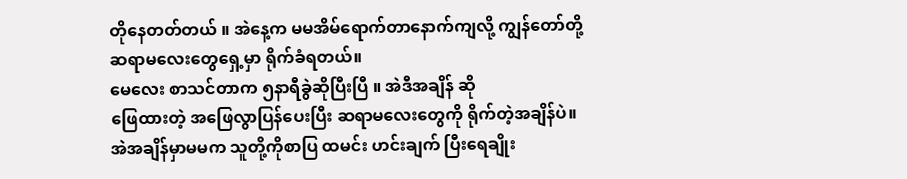တိုနေတတ်တယ် ။ အဲနေ့က မမအိမ်ရောက်တာနောက်ကျလို့ ကျွန်တော်တို့ ဆရာမလေးတွေရှေ့မှာ ရိုက်ခံရတယ်။
မေလေး စာသင်တာက ၅နာရီခွဲဆိုပြီးပြီ ။ အဲဒီအချိန် ဆို
ဖြေထားတဲ့ အဖြေလွာပြန်ပေးပြီး ဆရာမလေးတွေကို ရိုက်တဲ့အချိန်ပဲ။ အဲအချိန်မှာမမက သူတို့ကိုစာပြ ထမင်း ဟင်းချက် ပြီးရေချိုး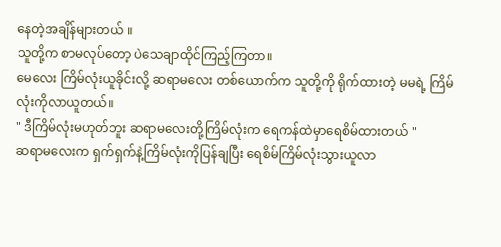နေတဲ့အချိန်များတယ် ။
သူတို့က စာမလုပ်တော့ ပဲသေချာထိုင်ကြည့်ကြတာ။
မေလေး ကြိမ်လုံးယူခိုင်းလို့ ဆရာမလေး တစ်ယောက်က သူတို့ကို ရိုက်ထားတဲ့ မမရဲ့ ကြိမ်လုံးကိုလာယူတယ်။
" ဒီကြိမ်လုံးမဟုတ်ဘူး ဆရာမလေးတို့ကြိမ်လုံးက ရေကန်ထဲမှာရေစိမ်ထားတယ် "
ဆရာမလေးက ရှက်ရှက်နဲ့ကြိမ်လုံးကိုပြန်ချပြီး ရေစိမ်ကြိမ်လုံးသွားယူလာ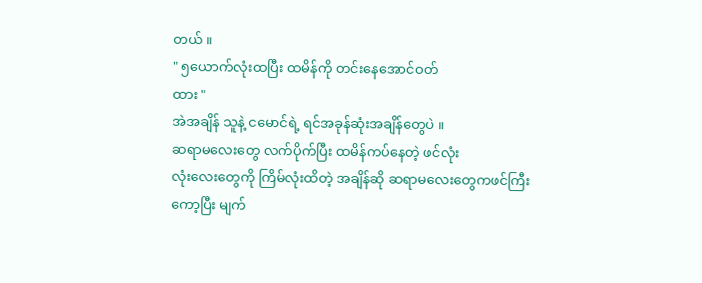တယ် ။
" ၅ယောက်လုံးထပြီး ထမိန်ကို တင်းနေအောင်ဝတ်
ထား "
အဲအချိန် သူနဲ့ ငမောင်ရဲ့ ရင်အခုန်ဆုံးအချိန်တွေပဲ ။
ဆရာမလေးတွေ လက်ပိုက်ပြီး ထမိန်ကပ်နေတဲ့ ဖင်လုံး
လုံးလေးတွေကို ကြိမ်လုံးထိတဲ့ အချိန်ဆို ဆရာမလေးတွေကဖင်ကြီးကော့ပြီး မျက်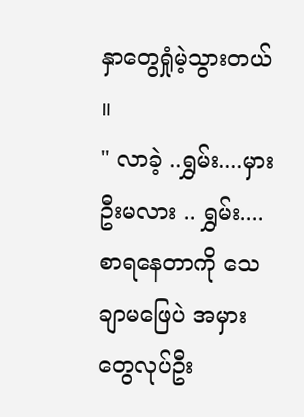နှာတွေရှုံမဲ့သွားတယ် ။
" လာခဲ့ ..ရွှမ်း....မှားဦးမလား .. ရွှမ်း.... စာရနေတာကို သေချာမဖြေပဲ အမှားတွေလုပ်ဦး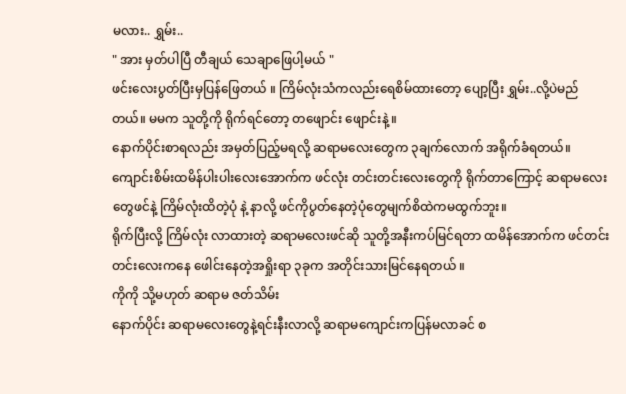မလား.. ရွှမ်း..
" အား မှတ်ပါပြီ တီချယ် သေချာဖြေပါ့မယ် "
ဖင်းလေးပွတ်ပြီးမှပြန်ဖြေတယ် ။ ကြိမ်လုံးသံကလည်းရေစိမ်ထားတော့ ပျော့ပြီး ရွှမ်း..လို့ပဲမည်တယ်။ မမက သူတို့ကို ရိုက်ရင်တော့ တဖျောင်း ဖျောင်းနဲ့ ။
နောက်ပိုင်းစာရလည်း အမှတ်ပြည့်မရလို့ ဆရာမလေးတွေက ၃ချက်လောက် အရိုက်ခံရတယ်။ ကျောင်းစိမ်းထမိန်ပါးပါးလေးအောက်က ဖင်လုံး တင်းတင်းလေးတွေကို ရိုက်တာကြောင့် ဆရာမလေးတွေဖင်နဲ့ ကြိမ်လုံးထိတဲ့ပုံ နဲ့ နာလို့ ဖင်ကိုပွတ်နေတဲ့ပုံတွေမျက်စိထဲကမထွက်ဘူး။
ရိုက်ပြီးလို့ ကြိမ်လုံး လာထားတဲ့ ဆရာမလေးဖင်ဆို သူတို့အနီးကပ်မြင်ရတာ ထမိန်အောက်က ဖင်တင်းတင်းလေးကနေ ဖေါင်းနေတဲ့အရှိုးရာ ၃ခုက အတိုင်းသားမြင်နေရတယ် ။
ကိုကို သို့မဟုတ် ဆရာမ ဇတ်သိမ်း
နောက်ပိုင်း ဆရာမလေးတွေနဲ့ရင်းနီးလာလို့ ဆရာမကျောင်းကပြန်မလာခင် စ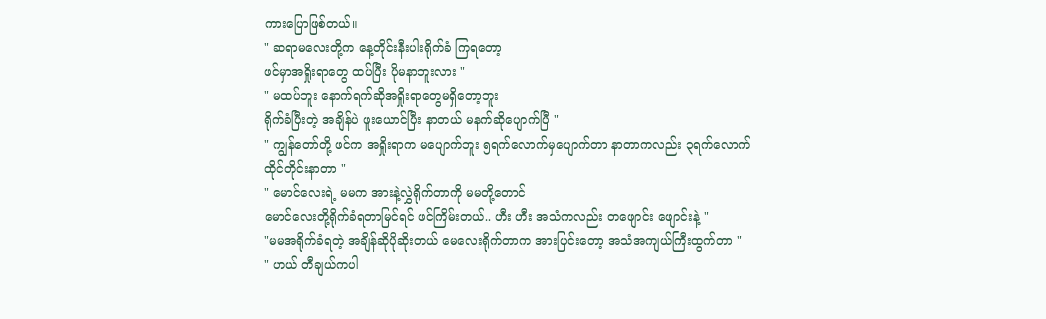ကားပြောဖြစ်တယ်။
" ဆရာမလေးတို့က နေ့တိုင်းနီးပါးရိုက်ခံ ကြရတော့
ဖင်မှာအရှိုးရာတွေ ထပ်ပြီး ပိုမနာဘူးလား "
" မထပ်ဘူး နောက်ရက်ဆိုအရှိုးရာတွေမရှိတော့ဘူး
ရိုက်ခံပြီးတဲ့ အချိန်ပဲ ဖူးယောင်ပြီး နာတယ် မနက်ဆိုပျောက်ပြီ "
" ကျွန်တော်တို့ ဖင်က အရှိုးရာက မပျောက်ဘူး ၅ရက်လောက်မှပျောက်တာ နာတာကလည်း ၃ရက်လောက်
ထိုင်တိုင်းနာတာ "
" မောင်လေးရဲ့ မမက အားနဲ့လွှဲရိုက်တာကို မမတို့တောင်
မောင်လေးတို့ရိုက်ခံရတာမြင်ရင် ဖင်ကြိမ်းတယ်.. ဟီး ဟီး အသံကလည်း တဖျောင်း ဖျောင်းနဲ့ "
"မမအရိုက်ခံရတဲ့ အချိန်ဆိုပိုဆိုးတယ် မေလေးရိုက်တာက အားပြင်းတော့ အသံအကျယ်ကြီးထွက်တာ "
" ဟယ် တီချယ်ကပါ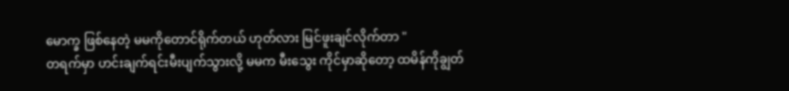မောက္ခ ဖြစ်နေတဲ့ မမကိုတောင်ရိုက်တယ် ဟုတ်လား မြင်ဖူးချင်လိုက်တာ "
တရက်မှာ ဟင်းချက်ရင်းမီးပျက်သွားလို့ မမက မီးသွေး ကိုင်မှာဆိုတော့ ထမိန်ကိုချွတ်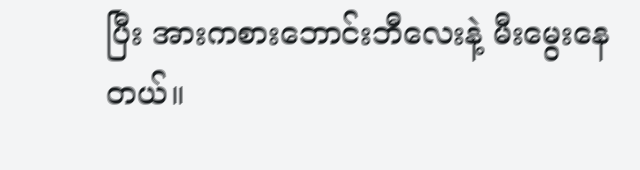ပြီး အားကစားဘောင်းဘီလေးနဲ့ မီးမွေးနေတယ်။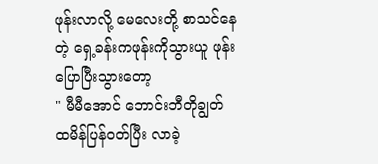ဖုန်းလာလို့ မေလေးတို့ စာသင်နေတဲ့ ရှေ့ခန်းကဖုန်းကိုသွားယူ ဖုန်းပြောပြီးသွားတော့
" မီမီအောင် ဘောင်းဘီတိုချွတ် ထမိန်ပြန်ဝတ်ပြီး လာခဲ့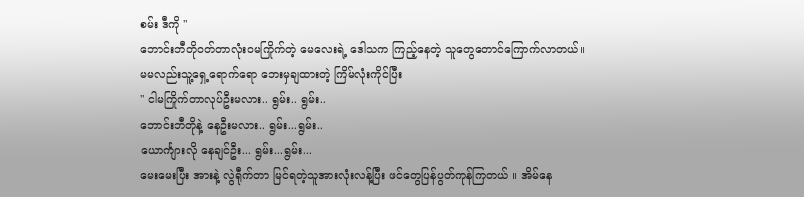စမ်း ဒီကို "
ဘောင်းဘီတိုဝတ်တာလုံးဝမကြိုက်တဲ့ မေလေးရဲ့ ဒေါသက ကြည့်နေတဲ့ သူတွေတောင်ကြောက်လာတယ်။
မမလည်းသူ့ရှေ့ရောက်ရော ဘေးမှချထားတဲ့ ကြိမ်လုံးကိုင်ပြီး
" ငါမကြိုက်တာလုပ်ဦးမလား.. ရွမ်း.. ရွမ်း..
ဘောင်းဘီတိုနဲ့ နေဦးမလား.. ရွမ်း...ရွမ်း..
ယောင်္ကျားလို နေချင်ဦး... ရွမ်း...ရွမ်း...
မေးမေးပြီး အားနဲ့ လွဲရီုက်တာ မြင်ရတဲ့သူအားလုံးလန့်ပြီး ဖင်တွေပြန်ပွတ်ကုန်ကြတယ် ။ အိမ်နေ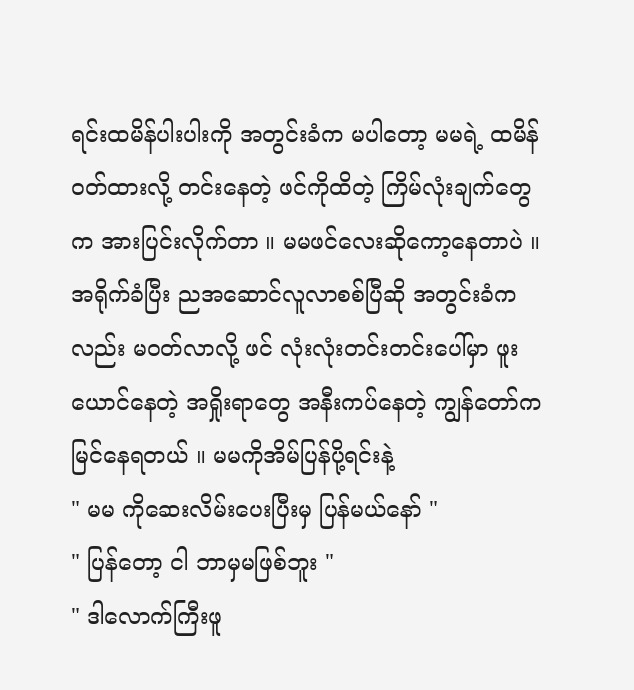ရင်းထမိန်ပါးပါးကို အတွင်းခံက မပါတော့ မမရဲ့ ထမိန်ဝတ်ထားလို့ တင်းနေတဲ့ ဖင်ကိုထိတဲ့ ကြိမ်လုံးချက်တွေက အားပြင်းလိုက်တာ ။ မမဖင်လေးဆိုကော့နေတာပဲ ။
အရိုက်ခံပြီး ညအဆောင်လူလာစစ်ပြီဆို အတွင်းခံကလည်း မဝတ်လာလို့ ဖင် လုံးလုံးတင်းတင်းပေါ်မှာ ဖူးယောင်နေတဲ့ အရှိုးရာတွေ အနီးကပ်နေတဲ့ ကျွန်တော်က မြင်နေရတယ် ။ မမကိုအိမ်ပြန်ပို့ရင်းနဲ့
" မမ ကိုဆေးလိမ်းပေးပြီးမှ ပြန်မယ်နော် "
" ပြန်တော့ ငါ ဘာမှမဖြစ်ဘူး "
" ဒါလောက်ကြီးဖူ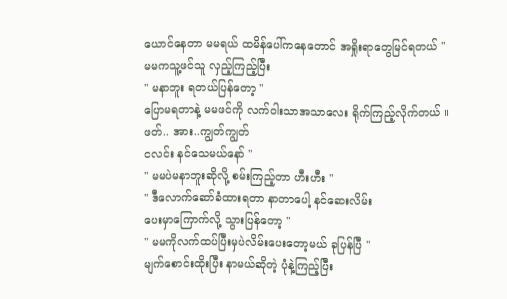ယောင်နေတာ မမရယ် ထမိန်ပေါ်ကနေတောင် အရှိုးရာတွေမြင်ရတယ် "
မမကသူ့ဖင်သူ လှည့်ကြည့်ပြီး
" မနာဘူး ရတယ်ပြန်တော့ "
ပြောမရတာနဲ့ မမဖင်ကို လက်ဝါးသာအသာလေး ရိုက်ကြည့်လိုက်တယ် ။
ဖတ်.. အား..ကျွတ်ကျွတ်
ငလင်း နင်သေမယ်နော် "
" မမပဲမနာဘူးဆိုလို့ စမ်းကြည့်တာ ဟီးဟီး "
" ဒီလောက်ဆော်ခံထားရတာ နာတာပေါ့ နင်ဆေးလိမ်း
ပေးမှာကြောက်လို့ သွားပြန်တော့ "
" မမကိုလက်ထပ်ပြီးမှပဲလိမ်းပေးတော့မယ် ခုပြန်ပြီ "
မျက်စောင်းထိုးပြီး နာမယ်ဆိုတဲ့ ပုံနဲ့ကြည့်ပြီး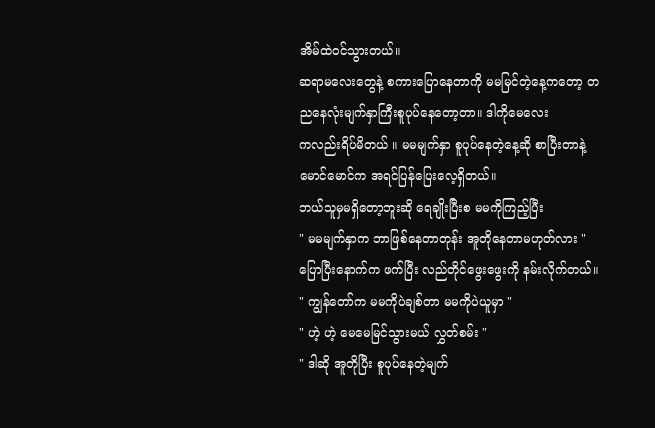အိမ်ထဲဝင်သွားတယ်။
ဆရာမလေးတွေနဲ့ စကားပြောနေတာကို မမမြင်တဲ့နေ့ကတော့ တညနေလုံးမျက်နှာကြီးစူပုပ်နေတော့တာ။ ဒါကိုမေလေး
ကလည်းရိပ်မိတယ် ။ မမမျက်နှာ စူပုပ်နေတဲ့နေ့ဆို စာပြီးတာနဲ့မောင်မောင်က အရင်ပြန်ပြေးလေ့ရှိတယ်။
ဘယ်သူမှမရှိတော့ဘူးဆို ရေချိုးပြီးစ မမကိုကြည့်ပြီး
" မမမျက်နှာက ဘာဖြစ်နေတာတုန်း အူတိုနေတာမဟုတ်လား "
ပြောပြီးနောက်က ဖက်ပြီး လည်တိုင်ဖွေးဖွေးကို နမ်းလိုက်တယ်။
" ကျွန်တော်က မမကိုပဲချစ်တာ မမကိုပဲယူမှာ "
" ဟဲ့ ဟဲ့ မေမေမြင်သွားမယ် လွှတ်စမ်း "
" ဒါဆို အူတိုပြီး စူပုပ်နေတဲ့မျက်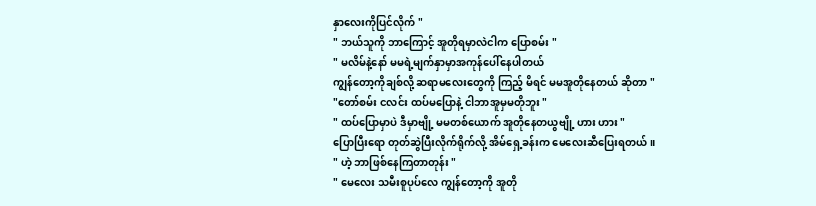နှာလေးကိုပြင်လိုက် "
" ဘယ်သူကို ဘာကြောင့် အူတိုရမှာလဲငါက ပြောစမ်း "
" မလိမ်နဲ့နော် မမရဲ့မျက်နှာမှာအကုန်ပေါ်နေပါတယ်
ကျွန်တော့ကိုချစ်လို့ ဆရာမလေးတွေကို ကြည့် မိရင် မမအူတိုနေတယ် ဆိုတာ "
"တော်စမ်း ငလင်း ထပ်မပြောနဲ့ ငါဘာအူမှမတိုဘူး "
" ထပ်ပြောမှာပဲ ဒီမှာဗျို့ မမတစ်ယောက် အူတိုနေတယွဗျို့ ဟား ဟား "
ပြောပြီးရော တုတ်ဆွဲပြီးလိုက်ရိုက်လို့ အိမ်ရှေ့ခန်းက မေလေးဆီပြေးရတယ် ။
" ဟဲ့ ဘာဖြစ်နေကြတာတုန်း "
" မေလေး သမီးစူပုပ်လေ ကျွန်တော့ကို အူတို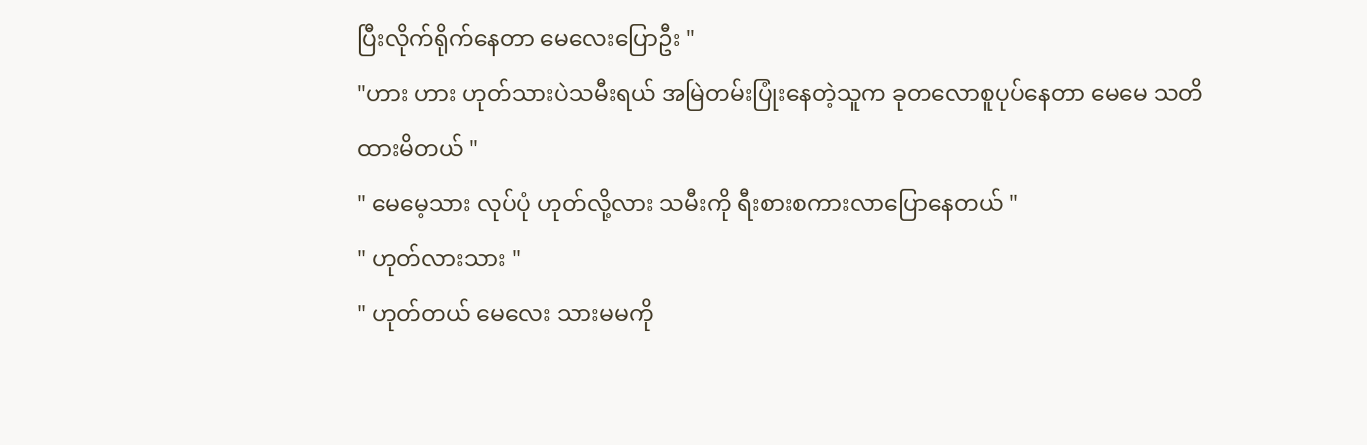ပြီးလိုက်ရိုက်နေတာ မေလေးပြောဦး "
"ဟား ဟား ဟုတ်သားပဲသမီးရယ် အမြဲတမ်းပြုံးနေတဲ့သူက ခုတလောစူပုပ်နေတာ မေမေ သတိထားမိတယ် "
" မေမေ့သား လုပ်ပုံ ဟုတ်လို့လား သမီးကို ရီးစားစကားလာပြောနေတယ် "
" ဟုတ်လားသား "
" ဟုတ်တယ် မေလေး သားမမကို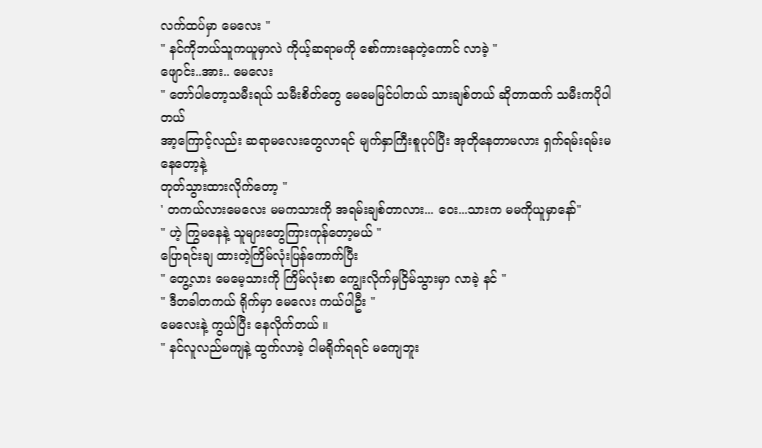လက်ထပ်မှာ မေလေး "
" နင်ကိုဘယ်သူကယူမှာလဲ ကိုယ့်ဆရာမကို စော်ကားနေတဲ့ကောင် လာခဲ့ "
ဖျောင်း..အား.. မေလေး
" တော်ပါတော့သမီးရယ် သမီးစိတ်တွေ မေမေမြင်ပါတယ် သားချစ်တယ် ဆိုတာထက် သမီးကပိုပါတယ်
အာ့ကြောင့်လည်း ဆရာမလေးတွေလာရင် မျက်နှာကြီးစူပုပ်ပြီး အုတိုနေတာမလား ရှက်ရမ်းရမ်းမနေတော့နဲ့
တုတ်သွားထားလိုက်တော့ "
' တကယ်လားမေလေး မမကသားကို အရမ်းချစ်တာလား... ဝေး...သားက မမကိုယူမှာနော်"
" ဟဲ့ ကြွမနေနဲ့ သူများတွေကြားကုန်တော့မယ် "
ပြောရင်းချ ထားတဲ့ကြိမ်လုံးပြန်ကောက်ပြီး
" တွေ့လား မေမေ့သားကို ကြိမ်လုံးစာ ကျွေးလိုက်မှငြိမ်သွားမှာ လာခဲ့ နင် "
" ဒီတခါတကယ် ရိုက်မှာ မေလေး ကယ်ပါဦး "
မေလေးနဲ့ ကွယ်ပြီး နေလိုက်တယ် ။
" နင်လူလည်မကျနဲ့ ထွက်လာခဲ့ ငါမရိုက်ရရင် မကျေဘူး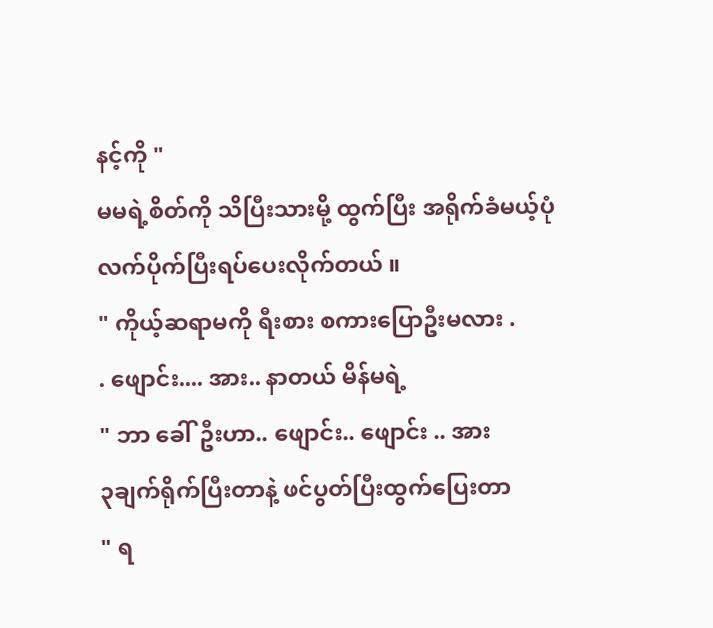နင့်ကို "
မမရဲ့စိတ်ကို သိပြီးသားမို့ ထွက်ပြီး အရိုက်ခံမယ့်ပုံ
လက်ပိုက်ပြီးရပ်ပေးလိုက်တယ် ။
" ကိုယ့်ဆရာမကို ရီးစား စကားပြောဦးမလား .
. ဖျောင်း.... အား.. နာတယ် မိန်မရဲ့
" ဘာ ခေါ်ဦးဟာ.. ဖျောင်း.. ဖျောင်း .. အား
၃ချက်ရိုက်ပြီးတာနဲ့ ဖင်ပွတ်ပြီးထွက်ပြေးတာ
" ရ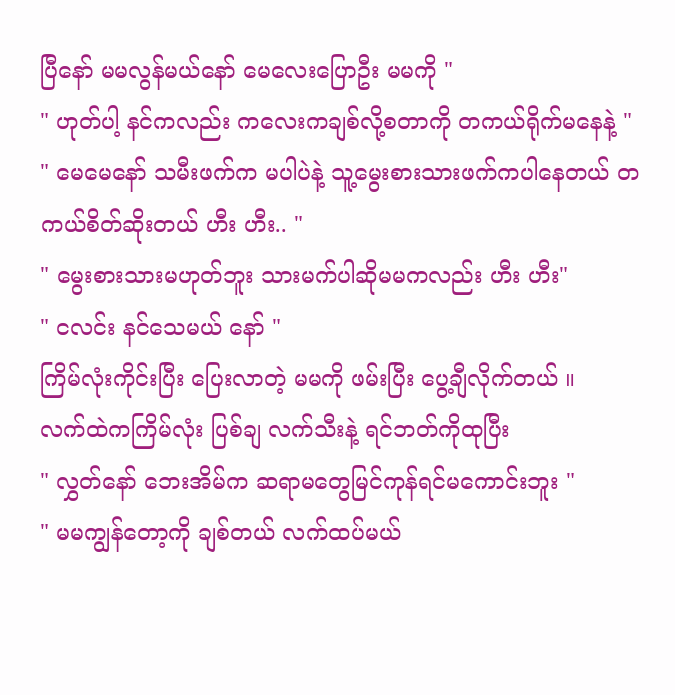ပြီနော် မမလွန်မယ်နော် မေလေးပြောဦး မမကို "
" ဟုတ်ပါ့ နင်ကလည်း ကလေးကချစ်လို့စတာကို တကယ်ရိုက်မနေနဲ့ "
" မေမေနော် သမီးဖက်က မပါပဲနဲ့ သူ့မွေးစားသားဖက်ကပါနေတယ် တကယ်စိတ်ဆိုးတယ် ဟီး ဟီး.. "
" မွေးစားသားမဟုတ်ဘူး သားမက်ပါဆိုမမကလည်း ဟီး ဟီး"
" ငလင်း နင်သေမယ် နော် "
ကြိမ်လုံးကိုင်းပြီး ပြေးလာတဲ့ မမကို ဖမ်းပြီး ပွေ့ချီလိုက်တယ် ။
လက်ထဲကကြိမ်လုံး ပြစ်ချ လက်သီးနဲ့ ရင်ဘတ်ကိုထုပြီး
" လွှတ်နော် ဘေးအိမ်က ဆရာမတွေမြင်ကုန်ရင်မကောင်းဘူး "
" မမကျွန်တော့ကို ချစ်တယ် လက်ထပ်မယ်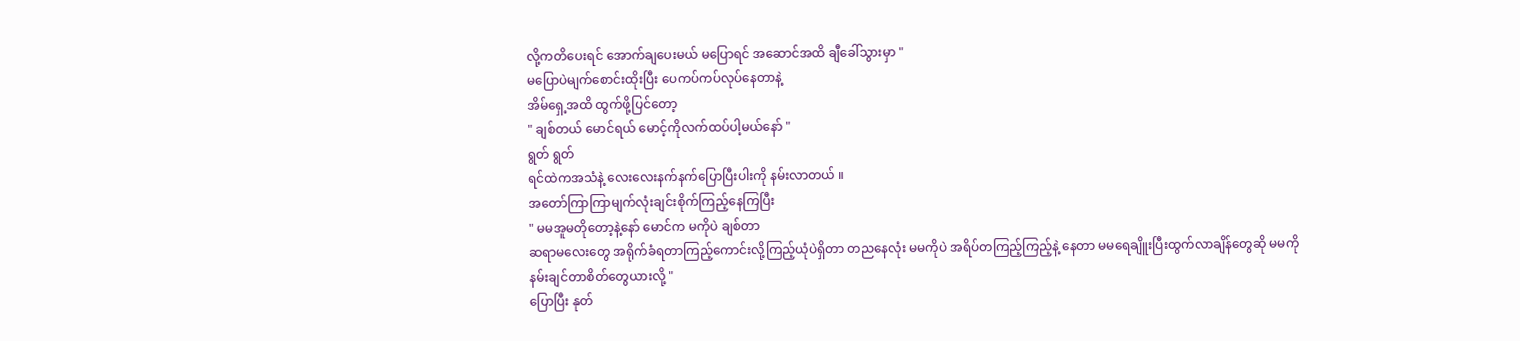လို့ကတိပေးရင် အောက်ချပေးမယ် မပြောရင် အဆောင်အထိ ချီခေါ်သွားမှာ "
မပြောပဲမျက်စောင်းထိုးပြီး ပေကပ်ကပ်လုပ်နေတာနဲ့
အိမ်ရှေ့အထိ ထွက်ဖို့ပြင်တော့
" ချစ်တယ် မောင်ရယ် မောင့်ကိုလက်ထပ်ပါ့မယ်နော် "
ရွတ် ရွတ်
ရင်ထဲကအသံနဲ့ လေးလေးနက်နက်ပြောပြီးပါးကို နမ်းလာတယ် ။
အတော်ကြာကြာမျက်လုံးချင်းစိုက်ကြည့်နေကြပြီး
" မမအူမတိုတော့နဲ့နော် မောင်က မကိုပဲ ချစ်တာ
ဆရာမလေးတွေ အရိုက်ခံရတာကြည့်ကောင်းလို့ကြည့်ယုံပဲရှိတာ တညနေလုံး မမကိုပဲ အရိပ်တကြည့်ကြည့်နဲ့ နေတာ မမရေချိူးပြီးထွက်လာချိန်တွေဆို မမကိုနမ်းချင်တာစိတ်တွေယားလို့ "
ပြောပြီး နုတ်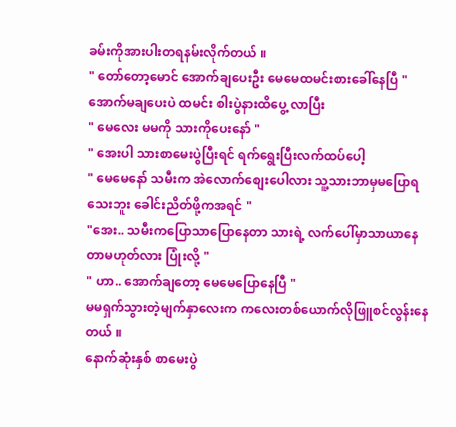ခမ်းကိုအားပါးတရနမ်းလိုက်တယ် ။
" တော်တော့မောင် အောက်ချပေးဦး မေမေထမင်းစားခေါ်နေပြီ "
အောက်မချပေးပဲ ထမင်း စါးပွဲနားထိပွေ့ လာပြီး
" မေလေး မမကို သားကိုပေးနော် "
" အေးပါ သားစာမေးပွဲပြီးရင် ရက်ရွေးပြီးလက်ထပ်ပေါ့
" မေမေနော် သမီးက အဲလောက်စျေးပေါလား သူ့သားဘာမှမပြောရသေးဘူး ခေါင်းညိတ်ဖို့ကအရင် "
"အေး.. သမီးကပြောသာပြောနေတာ သားရဲ့ လက်ပေါ်မှာသာယာနေတာမဟုတ်လား ပြုံးလို့ "
" ဟာ.. အောက်ချတော့ မေမေပြောနေပြီ "
မမရှက်သွားတဲ့မျက်နှာလေးက ကလေးတစ်ယောက်လိုဖြူစင်လွန်းနေတယ် ။
နောက်ဆုံးနှစ် စာမေးပွဲ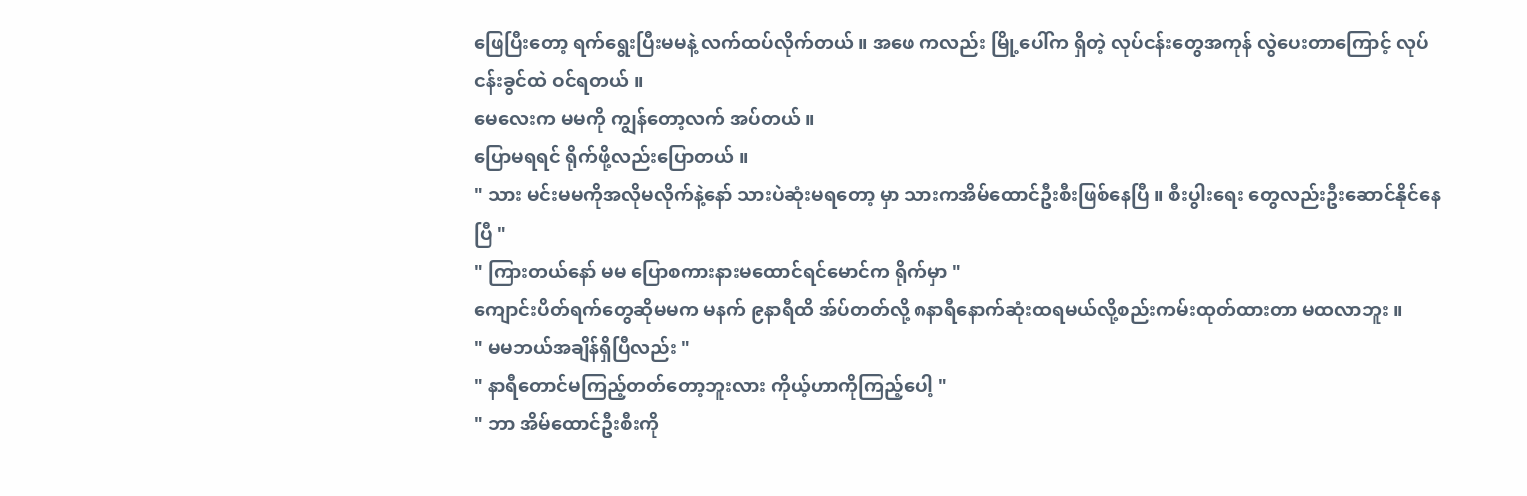ဖြေပြီးတော့ ရက်ရွေးပြီးမမနဲ့ လက်ထပ်လိုက်တယ် ။ အဖေ ကလည်း မြို့ပေါ်က ရှိတဲ့ လုပ်ငန်းတွေအကုန် လွဲပေးတာကြောင့် လုပ်ငန်းခွင်ထဲ ဝင်ရတယ် ။
မေလေးက မမကို ကျွန်တော့လက် အပ်တယ် ။
ပြောမရရင် ရိုက်ဖို့လည်းပြောတယ် ။
" သား မင်းမမကိုအလိုမလိုက်နဲ့နော် သားပဲဆုံးမရတော့ မှာ သားကအိမ်ထောင်ဦးစီးဖြစ်နေပြီ ။ စီးပွါးရေး တွေလည်းဦးဆောင်နိုင်နေပြီ "
" ကြားတယ်နော် မမ ပြောစကားနားမထောင်ရင်မောင်က ရိုက်မှာ "
ကျောင်းပိတ်ရက်တွေဆိုမမက မနက် ၉နာရီထိ အ်ပ်တတ်လို့ ၈နာရီနောက်ဆုံးထရမယ်လို့စည်းကမ်းထုတ်ထားတာ မထလာဘူး ။
" မမဘယ်အချိန်ရှိပြီလည်း "
" နာရီတောင်မကြည့်တတ်တော့ဘူးလား ကိုယ့်ဟာကိုကြည့်ပေါ့ "
" ဘာ အိမ်ထောင်ဦးစီးကို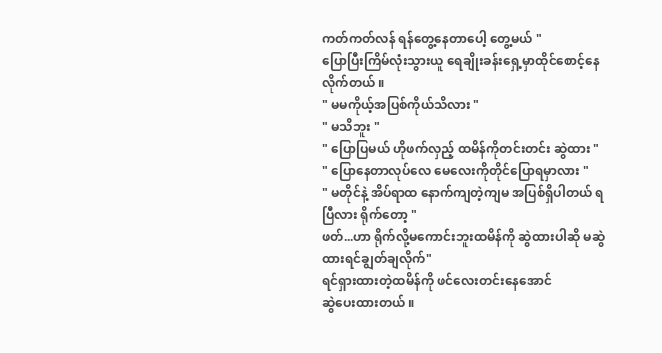ကတ်ကတ်လန် ရန်တွေ့နေတာပေါ့ တွေ့မယ် "
ပြောပြီးကြိမ်လုံးသွားယူ ရေချိုးခန်းရှေ့မှာထိုင်စောင့်နေလိုက်တယ် ။
" မမကိုယ့်အပြစ်ကိုယ်သိလား "
" မသိဘူး "
" ပြောပြမယ် ဟိုဖက်လှည့် ထမိန်ကိုတင်းတင်း ဆွဲထား "
" ပြောနေတာလုပ်လေ မေလေးကိုတိုင်ပြောရမှာလား "
" မတိုင်နဲ့ အိပ်ရာထ နောက်ကျတဲ့ကျမ အပြစ်ရှိပါတယ် ရပြီလား ရိုက်တော့ "
ဖတ်...ဟာ ရိုက်လို့မကောင်းဘူးထမိန်ကို ဆွဲထားပါဆို မဆွဲထားရင်ချွတ်ချလိုက်"
ရင်ရှားထားတဲ့ထမိန်ကို ဖင်လေးတင်းနေအောင်
ဆွဲပေးထားတယ် ။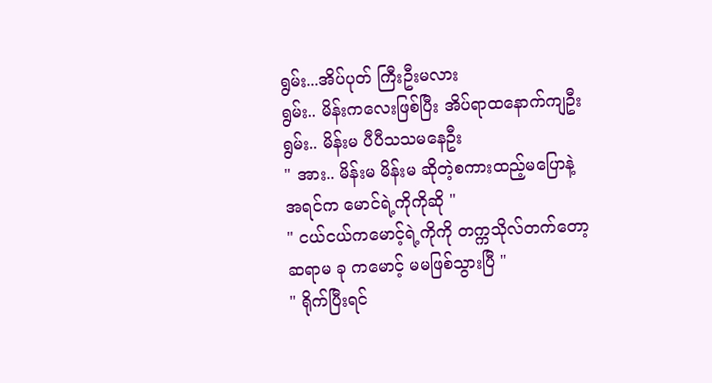ရွမ်း...အိပ်ပုတ် ကြီးဦးမလား
ရွမ်း.. မိန်းကလေးဖြစ်ပြီး အိပ်ရာထနောက်ကျဦး
ရွမ်း.. မိန်းမ ပီပီသသမနေဦး
" အား.. မိန်းမ မိန်းမ ဆိုတဲ့စကားထည့်မပြောနဲ့
အရင်က မောင်ရဲ့ကိုကိုဆို "
" ငယ်ငယ်ကမောင့်ရဲ့ကိုကို တက္ကသိုလ်တက်တော့
ဆရာမ ခု ကမောင့် မမဖြစ်သွားပြီ "
" ရိုက်ပြီးရင်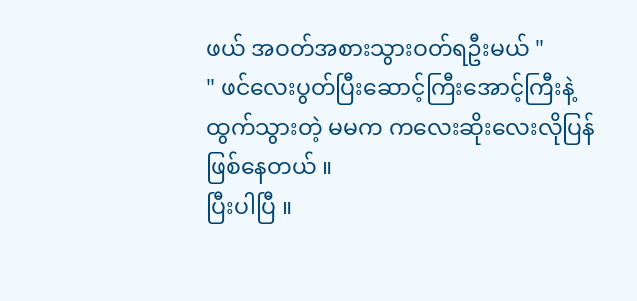ဖယ် အဝတ်အစားသွားဝတ်ရဦးမယ် "
" ဖင်လေးပွတ်ပြီးဆောင့်ကြီးအောင့်ကြီးနဲ့ ထွက်သွားတဲ့ မမက ကလေးဆိုးလေးလိုပြန်ဖြစ်နေတယ် ။
ပြီးပါပြီ ။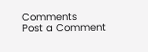Comments
Post a Comment